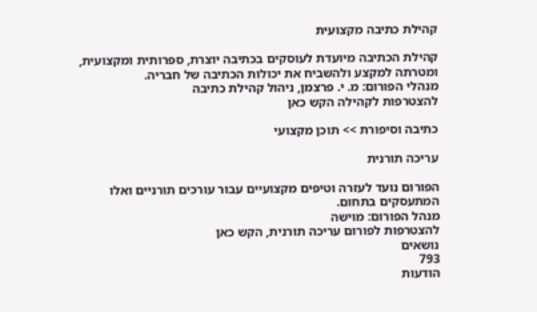קהילת כתיבה מקצועית

קהילת הכתיבה מיועדת לעוסקים בכתיבה יוצרת, ספרותית ומקצועית, ומטרתה למקצע ולהשביח את יכולות הכתיבה של חבריה.
מנהלי הפורום: מ. י. פרצמן, ניהול קהילת כתיבה
להצטרפות לקהילה הקש כאן

כתיבה וסיפורת >> תוכן מקצועי

עריכה תורנית

הפורום נועד לעזרה וטיפים מקצועיים עבור עורכים תורניים ואלו המתעסקים בתחום.
מנהל הפורום: מוישה
להצטרפות לפורום עריכה תורנית, הקש כאן
נושאים
793
הודעות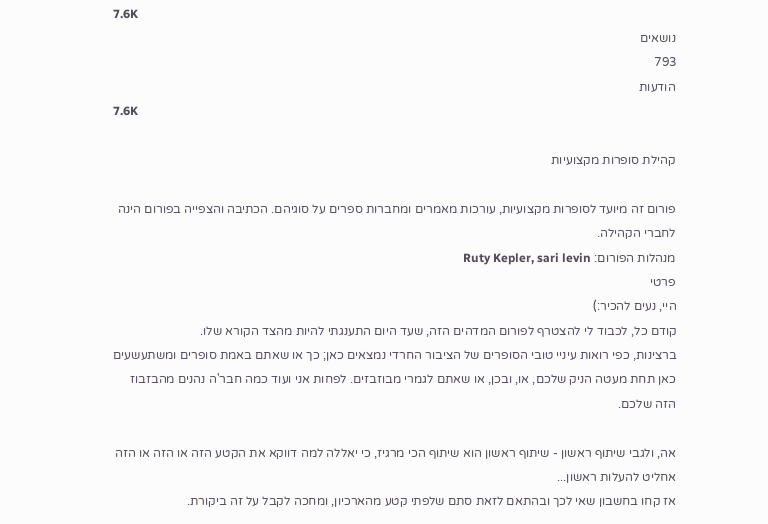7.6K
נושאים
793
הודעות
7.6K

קהילת סופרות מקצועיות

פורום זה מיועד לסופרות מקצועיות, עורכות מאמרים ומחברות ספרים על סוגיהם. הכתיבה והצפייה בפורום הינה לחברי הקהילה.
מנהלות הפורום: Ruty Kepler, sari levin
פרטי
היי, נעים להכיר:)
קודם כל, לכבוד לי להצטרף לפורום המדהים הזה, שעד היום התענגתי להיות מהצד הקורא שלו.
ברצינות, כפי רואות עיניי טובי הסופרים של הציבור החרדי נמצאים כאן; כך או שאתם באמת סופרים ומשתעשעים כאן תחת מעטה הניק שלכם, או, ובכן, או שאתם לגמרי מבוזבזים. לפחות אני ועוד כמה חבר'ה נהנים מהבזבוז הזה שלכם.

אה, ולגבי שיתוף ראשון - שיתוף ראשון הוא שיתוף הכי מרגיז, כי יאללה למה דווקא את הקטע הזה או הזה או הזה אחליט להעלות ראשון...
אז קחו בחשבון שאי לכך ובהתאם לזאת סתם שלפתי קטע מהארכיון, ומחכה לקבל על זה ביקורת.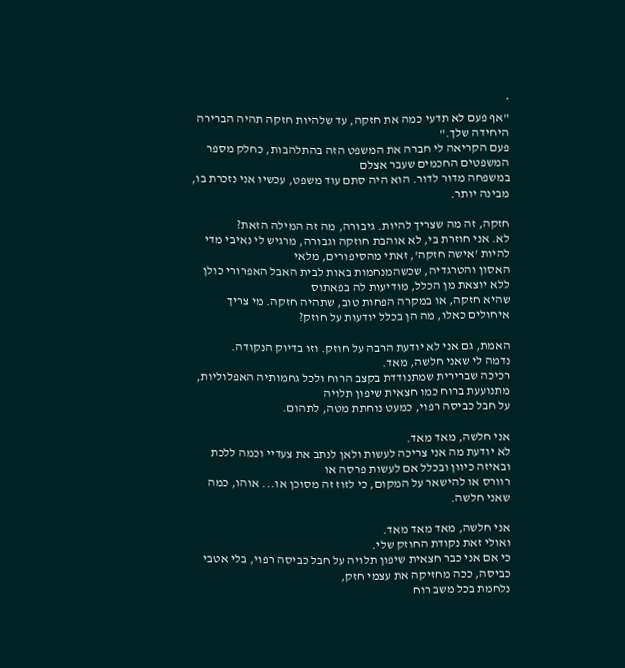*
"אף פעם לא תדעי כמה את חזקה, עד שלהיות חזקה תהיה הברירה היחידה שלך."
פעם הקריאה לי חברה את המשפט הזה בהתלהבות, כחלק מספר המשפטים החכמים שעבר אצלם
במשפחה מדור לדור. הוא היה סתם עוד משפט, עכשיו אני נזכרת בו, מבינה יותר.

חזקה, זה מה שצריך להיות. גיבורה, מה זה המילה הזאת?
לא. אני חוזרת בי, לא אוהבת חוזקה וגבורה, מרגיש לי נאיבי מדי להיות 'אישה חזקה', זאתי מהסיפורים, מלאי
האסון והטרגדיה, שכשהמנחמות באות לבית האבל האפרורי כולן ללא יוצאת מן הכלל, מודיעות לה בפאתוס
שהיא חזקה, או במקרה הפחות טוב, שתהיה חזקה. מי צריך איחולים כאלו, מה הן בכלל יודעות על חוזק?

האמת, גם אני לא יודעת הרבה על חוזק. וזו בדיוק הנקודה.
נדמה לי שאני חלשה, מאד.
רכיכה שברירית שמתנודדת בקצב הרוח ולכל גחמותיה האפלוליות, מתנועעת ברוח כמו חצאית שיפון תלויה
על חבל כביסה רפוי, כמעט נוחתת מטה, לתהום.

אני חלשה, מאד מאד.
לא יודעת מה אני צריכה לעשות ולאן לנתב את צעדיי וכמה ללכת ובאיזה כיוון ובכלל אם לעשות פרסה או
רוורס או להישאר על המקום, כי לזוז זה מסוכן או... אוהו, כמה שאני חלשה.

אני חלשה, מאד מאד מאד.
ואולי זאת נקודת החוזק שלי.
כי אם אני כבר חצאית שיפון תלויה על חבל כביסה רפוי, בלי אטבי כביסה, ככה מחזיקה את עצמי חזק,
נלחמת בכל משב רוח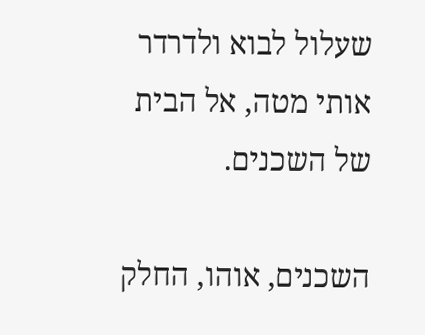שעלול לבוא ולדרדר אותי מטה, אל הבית של השכנים.

השכנים, אוהו, החלק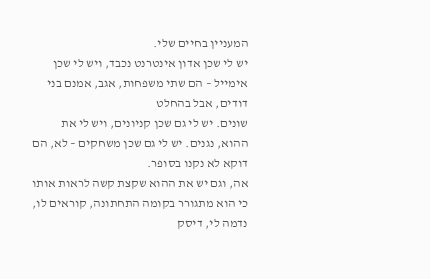המעניין בחיים שלי.
יש לי שכן אדון אינטרנט נכבד, ויש לי שכן אימייל – הם שתי משפחות, אגב, אמנם בני דודים, אבל בהחלט
שונים. יש לי גם שכן קניונים, ויש לי את ההוא, נגנים. יש לי גם שכן משחקים – לא, הם דוקא לא נקנו בסופר.
אה, וגם יש את ההוא שקצת קשה לראות אותו כי הוא מתגורר בקומה התחתונה, קוראים לו, נדמה לי, דיסק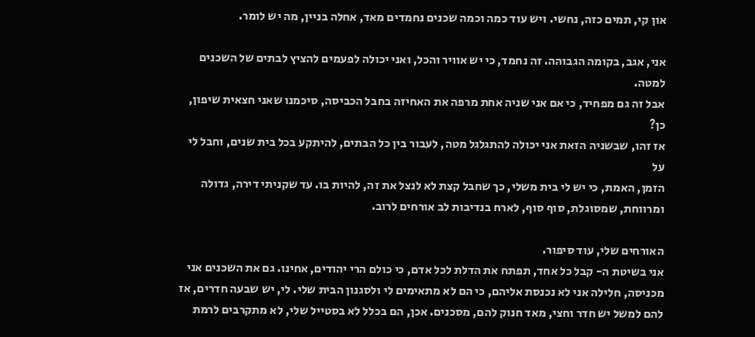און קי, תמים כזה, נחשי. ויש עוד כמה וכמה שכנים נחמדים מאד, אחלה בניין, מה יש לומר.

אני, אגב, בקומה הגבוהה. זה נחמד, כי יש אוויר והכל, ואני יכולה לפעמים להציץ לבתים של השכנים למטה.
אבל זה גם מפחיד, כי אם אני שניה אחת מרפה את האחיזה בחבל הכביסה, סיכמנו שאני חצאית שיפון, כן?
אז זהו, שבשניה הזאת אני יכולה להתגלגל מטה, לעבור בין כל הבתים, להיתקע בכל בית שנים, וחבל לי על
הזמן, האמת, כי יש לי בית משלי, כך שחבל קצת לא לנצל את זה, להיות בו. עד שקניתי דירה, גדולה
ומרווחת, שמסוגלת, סוף סוף, לארח בנדיבות לב אורחים לרוב.

האורחים שלי, עוד סיפור.
אני בשיטת ה- קבל כל אחד, תפתח את הדלת לכל אדם, כי כולם הרי יהודים, אחינו. גם את השכנים אני
מכניסה, חלילה אני לא נכנסת אליהם, כי הם לא מתאימים לי ולסגנון הבית שלי. לי, יש שבעה חדרים, אז
להם למשל יש חדר וחצי, מאד חנוק להם, מסכנים. אכן, הם בכלל לא בסטייל שלי, לא מתקרבים לרמת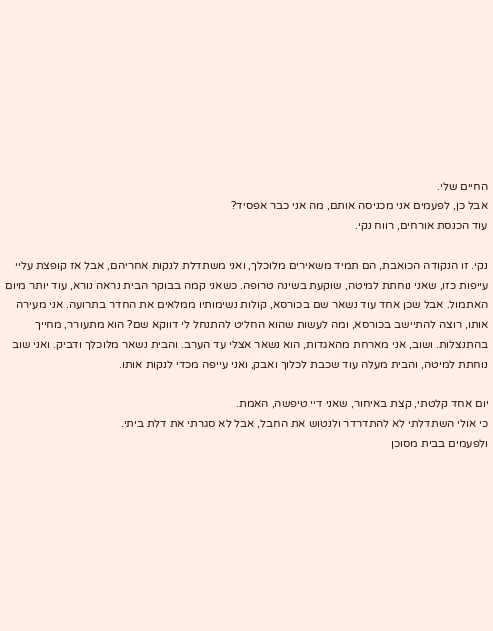החיים שלי.
אבל כן, לפעמים אני מכניסה אותם, מה אני כבר אפסיד?
עוד הכנסת אורחים, רווח נקי.

נקי. זו הנקודה הכואבת, הם תמיד משאירים מלוכלך, ואני משתדלת לנקות אחריהם, אבל אז קופצת עליי
עייפות כזו, שאני נוחתת למיטה, שוקעת בשינה טרופה. כשאני קמה בבוקר הבית נראה נורא, עוד יותר מיום
האתמול. אבל שכן אחד עוד נשאר שם בכורסא, קולות נשימותיו ממלאים את החדר בתרועה. אני מעירה
אותו, רוצה להתיישב בכורסא, ומה לעשות שהוא החליט להתנחל לי דווקא שם? הוא מתעורר, מחייך
בהתנצלות. ושוב, אני מארחת מהאגדות, הוא נשאר אצלי עד הערב. והבית נשאר מלוכלך ודביק. ואני שוב
נוחתת למיטה, והבית מעלה עוד שכבת לכלוך ואבק, ואני עייפה מכדי לנקות אותו.

יום אחד קלטתי, קצת באיחור, שאני דיי טיפשה, האמת.
כי אולי השתדלתי לא להתדרדר ולנטוש את החבל, אבל לא סגרתי את דלת ביתי.
ולפעמים בבית מסוכן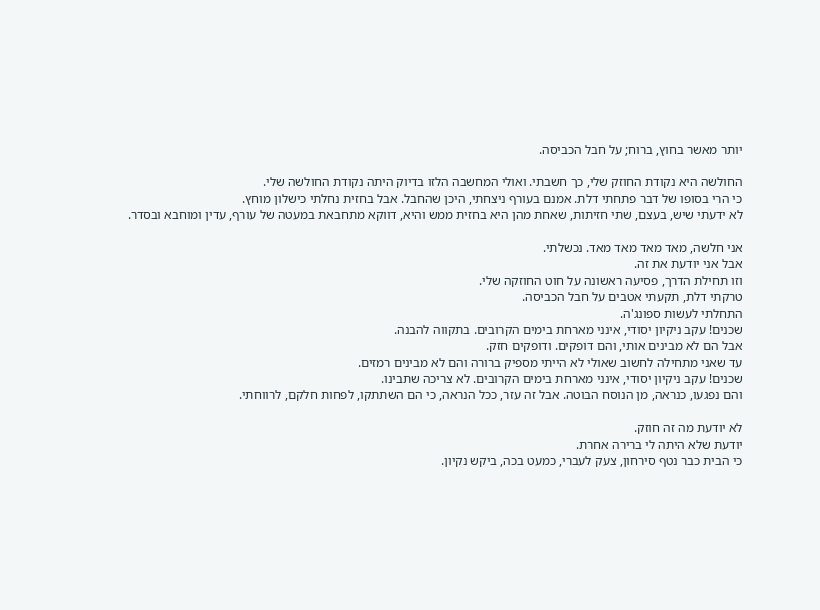יותר מאשר בחוץ, ברוח; על חבל הכביסה.

החולשה היא נקודת החוזק שלי, כך חשבתי. ואולי המחשבה הלזו בדיוק היתה נקודת החולשה שלי.
כי הרי בסופו של דבר פתחתי דלת. אמנם בעורף ניצחתי, היכן שהחבל. אבל בחזית נחלתי כישלון מוחץ.
לא ידעתי שיש, בעצם, שתי חזיתות, שאחת מהן היא בחזית ממש והיא, דווקא מתחבאת במעטה של עורף, עדין ומוחבא ובסדר.

אני חלשה, מאד מאד מאד מאד. נכשלתי.
אבל אני יודעת את זה.
וזו תחילת הדרך, פסיעה ראשונה על חוט החוזקה שלי.
טרקתי דלת, תקעתי אטבים על חבל הכביסה.
התחלתי לעשות ספונג'ה.
שכנים! עקב ניקיון יסודי, אינני מארחת בימים הקרובים. בתקווה להבנה.
אבל הם לא מבינים אותי, והם דופקים. ודופקים חזק.
עד שאני מתחילה לחשוב שאולי לא הייתי מספיק ברורה והם לא מבינים רמזים.
שכנים! עקב ניקיון יסודי, אינני מארחת בימים הקרובים. לא צריכה שתבינו.
והם נפגעו, כנראה, מן הנוסח הבוטה. אבל זה עזר, ככל הנראה, כי הם השתתקו, לפחות חלקם, לרווחתי.

לא יודעת מה זה חוזק.
יודעת שלא היתה לי ברירה אחרת.
כי הבית כבר נטף סירחון, צעק לעברי, כמעט בכה, ביקש נקיון.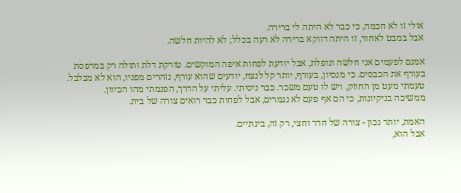אולי זו לא חכמה, כי כבר לא היתה לי ברירה.
אבל במבט לאחור, זו היתה דווקא ברירה לא רעה בכלל; לא להיות חלשה.

אמנם לפעמים אני חלשה ונופלת, אבל יודעת לפחות איפה המוקשים. טורקת דלת ותולה רק במרפסת
בעורף את הכבסים. כי מנסיון, בעורף, יותר קל לנצח, יודעים שהוא עורף, נזהרים מפניו, הוא לא מבלבל.
טעמתי מעט מן החוזק, ויש לו טעם משכר. כבר ניסיתי. עליתי על הדרך, הפנמתי מהו הכיוון.
ממשיכה בניקיונות, כי הם אף פעם לא נגמרים, אבל לפחות כבר רואים צורה של בית.

האמת, יותר נכון - צורה של חדר וחצי, רק זה, בינתיים.
אבל הוא,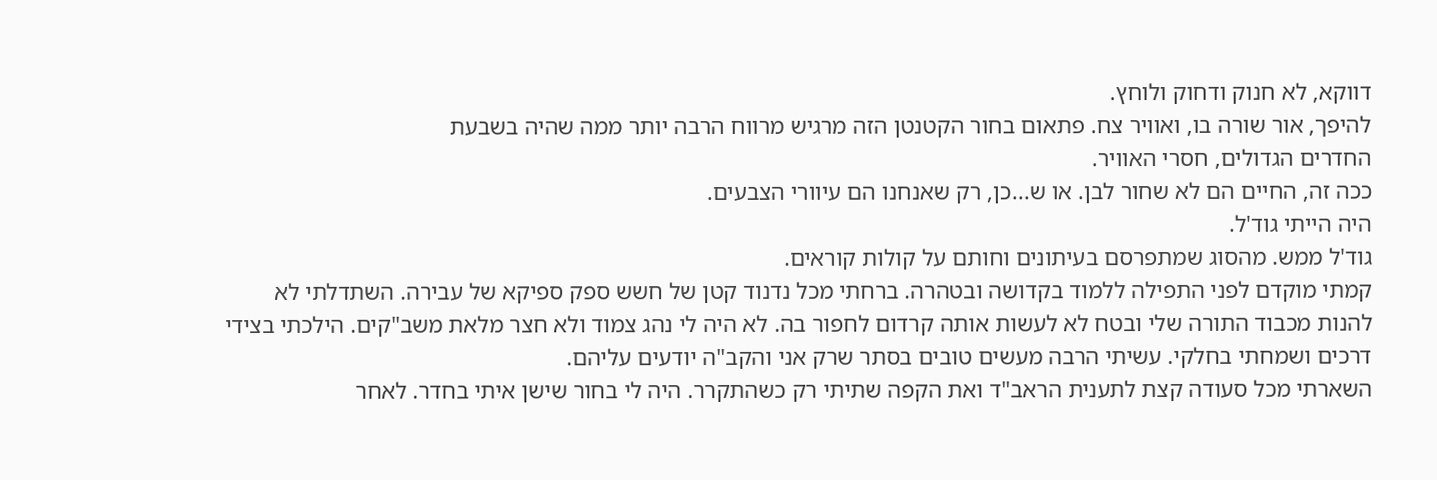דווקא, לא חנוק ודחוק ולוחץ.
להיפך, אור שורה בו, ואוויר צח. פתאום בחור הקטנטן הזה מרגיש מרווח הרבה יותר ממה שהיה בשבעת
החדרים הגדולים, חסרי האוויר.
ככה זה, החיים הם לא שחור לבן. או ש...כן, רק שאנחנו הם עיוורי הצבעים.
היה הייתי גוד'ל.
גוד'ל ממש. מהסוג שמתפרסם בעיתונים וחותם על קולות קוראים.
קמתי מוקדם לפני התפילה ללמוד בקדושה ובטהרה. ברחתי מכל נדנוד קטן של חשש ספק ספיקא של עבירה. השתדלתי לא להנות מכבוד התורה שלי ובטח לא לעשות אותה קרדום לחפור בה. לא היה לי נהג צמוד ולא חצר מלאת משב"קים. הילכתי בצידי דרכים ושמחתי בחלקי. עשיתי הרבה מעשים טובים בסתר שרק אני והקב"ה יודעים עליהם.
השארתי מכל סעודה קצת לתענית הראב"ד ואת הקפה שתיתי רק כשהתקרר. היה לי בחור שישן איתי בחדר. לאחר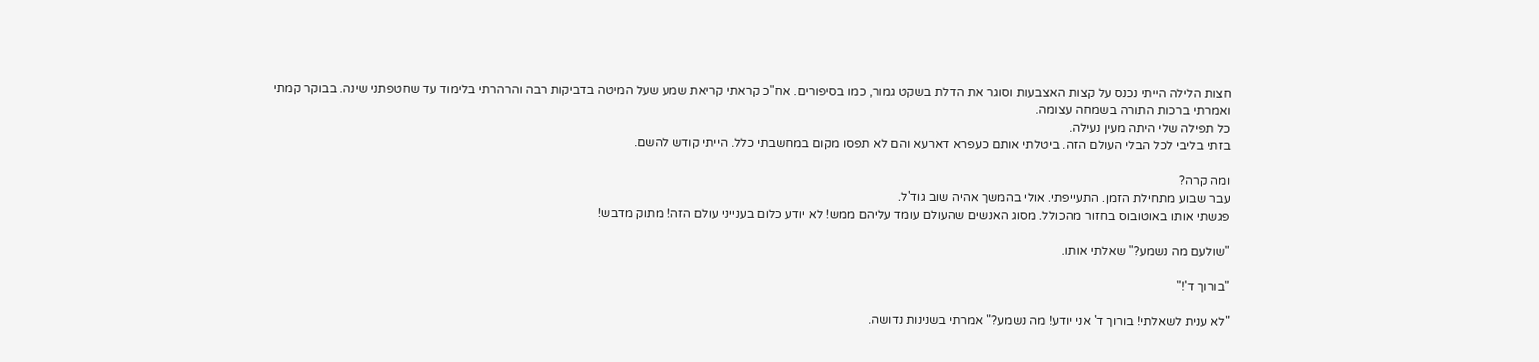חצות הלילה הייתי נכנס על קצות האצבעות וסוגר את הדלת בשקט גמור, כמו בסיפורים. אח"כ קראתי קריאת שמע שעל המיטה בדביקות רבה והרהרתי בלימוד עד שחטפתני שינה. בבוקר קמתי ואמרתי ברכות התורה בשמחה עצומה.
כל תפילה שלי היתה מעין נעילה.
בזתי בליבי לכל הבלי העולם הזה. ביטלתי אותם כעפרא דארעא והם לא תפסו מקום במחשבתי כלל. הייתי קודש להשם.

ומה קרה?
עבר שבוע מתחילת הזמן. התעייפתי. אולי בהמשך אהיה שוב גוד'ל.
פגשתי אותו באוטובוס בחזור מהכולל. מסוג האנשים שהעולם עומד עליהם ממש! לא יודע כלום בענייני עולם הזה! מתוק מדבש!

"שולעם מה נשמע?" שאלתי אותו.

"בורוך ד'!"

"לא ענית לשאלתי! בורוך ד' אני יודע! מה נשמע?" אמרתי בשנינות נדושה.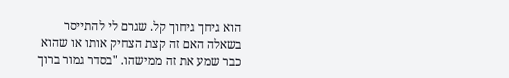הוא גיחך גיחוך קל. שגרם לי להתייסר בשאלה האם זה קצת הצחיק אותו או שהוא כבר שמע את זה ממישהו. "בסדר גמור ברוך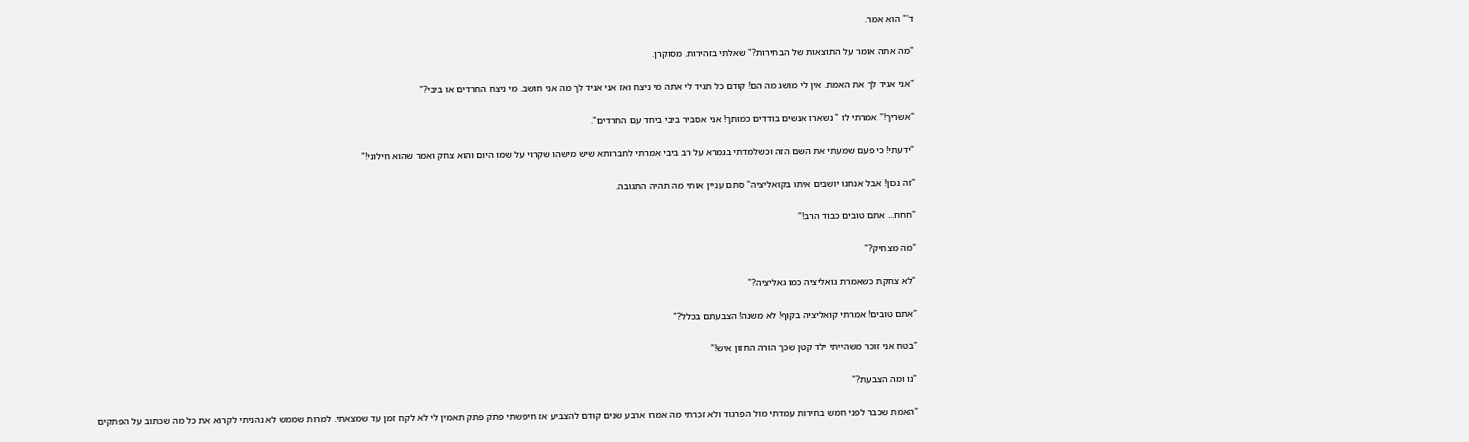ד'" הוא אמר.

"מה אתה אומר על התוצאות של הבחירות?" שאלתי בזהירות. מסוקרן.

"אני אגיד לך את האמת. אין לי מושג מה הם! קודם כל תגיד לי אתה מי ניצח ואז אני אגיד לך מה אני חושב. מי ניצח החרדים או ביבי?"

"אשריך!" אמרתי לו " נשארו אנשים בודדים כמותך! אני אסביר ביבי ביחד עם החרדים".

"ידעתי! כי פעם שמעתי את השם הזה וכשלמדתי בגמרא על רב ביבי אמרתי לחברותא שיש מישהו שקרוי על שמו היום והוא צחק ואמר שהוא חילוני!"

"זה נכון! אבל אנחנו יושבים איתו בקואליציה" סתם עניין אותי מה תהיה התגובה.

"חחח... אתם טובים כבוד הרב!"

"מה מצחיק?"

"לא צחקת כשאמרת גואליציה כמו גאליציה?"

"אתם טובים! אמרתי קואליציה בקוף! לא משנה! הצבעתם בכלל?"

"בטח אני זוכר משהייתי ילד קטן שכך הורה החזון איש!"

"נו ומה הצבעת?"

"האמת שכבר לפני חמש בחירות עמדתי מול הפרגוד ולא זכרתי מה אמרו ארבע שנים קודם להצביע אז חיפשתי פתק פתק תאמין לי לא לקח זמן עד שמצאתי. למרות שממש לא נהניתי לקרוא את כל מה שכתוב על הפתקים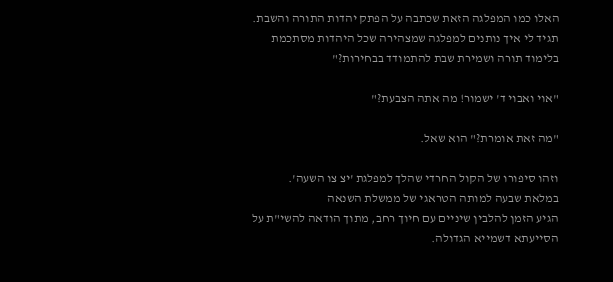האלו כמו המפלגה הזאת שכתבה על הפתק יהדות התורה והשבת. תגיד לי איך נותנים למפלגה שמצהירה שכל היהדות מסתכמת בלימוד תורה ושמירת שבת להתמודד בבחירות?"

"אוי ואבוי ד' ישמור! מה אתה הצבעת?"

"מה זאת אומרת?" הוא שאל.

וזהו סיפורו של הקול החרדי שהלך למפלגת 'יצ צו השעה'.
במלאת שבעה למותה הטראגי של ממשלת השנאה
הגיע הזמן להלבין שיניים עם חיוך רחב, מתוך הודאה להשי"ת על הסייעתא דשמייא הגדולה.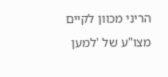הריני מכוון לקיים מצו"ע של 'למען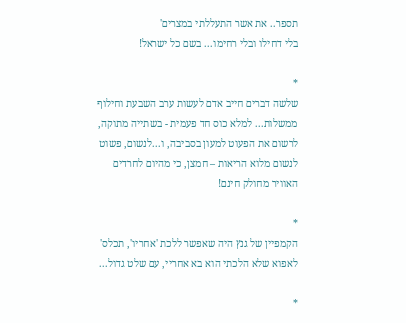תספר.. את אשר התעללתי במצרים'
בלי דחילו ובלי רחימו... בשם כל ישראל!

*
שלשה דברים חייב אדם לעשות ערב השבעת וחילוף ממשלות... למלא כוס חד פעמית - בשתייה מתוקה, לרשום את הפעוט למעון בסביבה, ו...לנשום, פשוט לנשום מלוא הריאות – חמצן, כי מהיום לחרדים האוויר מחולק חינם!

*
הקמפיין של גנץ היה שאפשר ללכת 'אחריו', תכלס' לאפוא שלא הלכתי הוא בא אחריי, עם שלט גדול...

*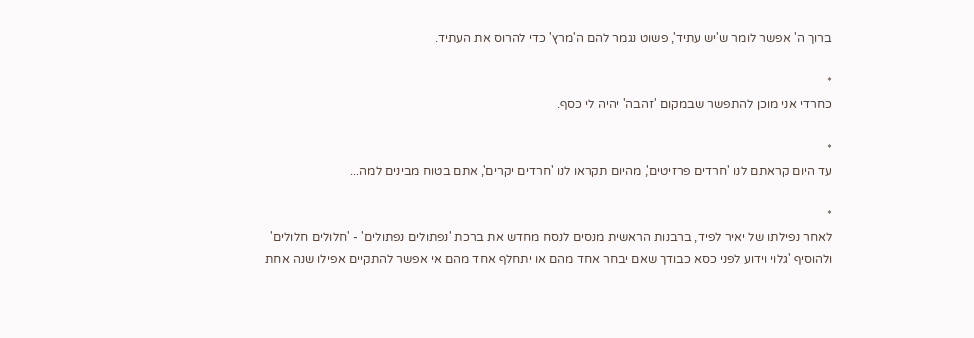ברוך ה' אפשר לומר ש'יש עתיד', פשוט נגמר להם ה'מרץ' כדי להרוס את העתיד.

*
כחרדי אני מוכן להתפשר שבמקום 'זהבה' יהיה לי כסף.

*
עד היום קראתם לנו 'חרדים פרזיטים', מהיום תקראו לנו 'חרדים יקרים', אתם בטוח מבינים למה...

*
לאחר נפילתו של יאיר לפיד, ברבנות הראשית מנסים לנסח מחדש את ברכת 'נפתולים נפתולים' - 'חלולים חלולים' ולהוסיף 'גלוי וידוע לפני כסא כבודך שאם יבחר אחד מהם או יתחלף אחד מהם אי אפשר להתקיים אפילו שנה אחת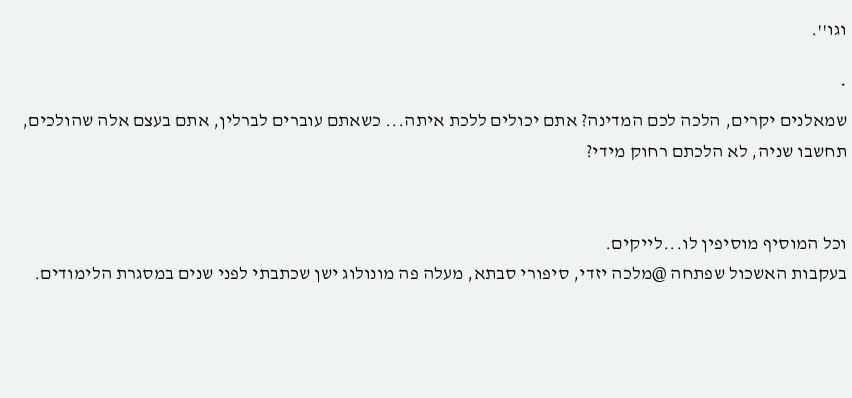וגו''.

*
שמאלנים יקרים, הלכה לכם המדינה? אתם יכולים ללכת איתה... כשאתם עוברים לברלין, אתם בעצם אלה שהולכים, תחשבו שניה, לא הלכתם רחוק מידי?


וכל המוסיף מוסיפין לו...לייקים.
בעקבות האשכול שפתחה @מלכה יזדי, סיפורי סבתא, מעלה פה מונולוג ישן שכתבתי לפני שנים במסגרת הלימודים.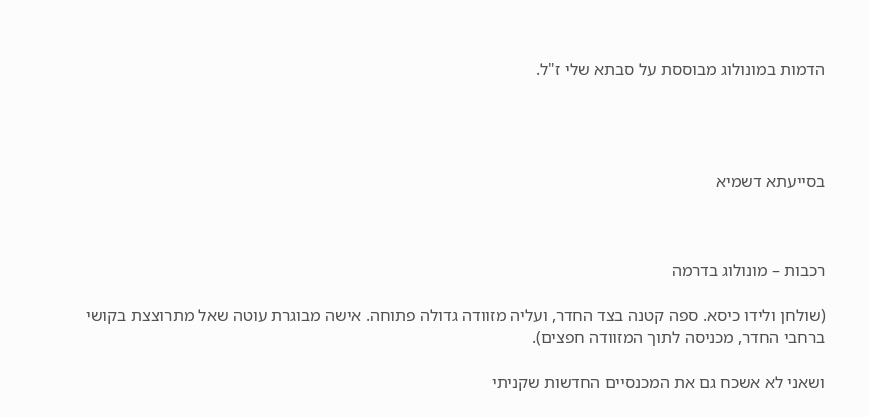הדמות במונולוג מבוססת על סבתא שלי ז"ל.




בסייעתא דשמיא



רכבות – מונולוג בדרמה

(שולחן ולידו כיסא. ספה קטנה בצד החדר, ועליה מזוודה גדולה פתוחה. אישה מבוגרת עוטה שאל מתרוצצת בקושי ברחבי החדר, מכניסה לתוך המזוודה חפצים).

ושאני לא אשכח גם את המכנסיים החדשות שקניתי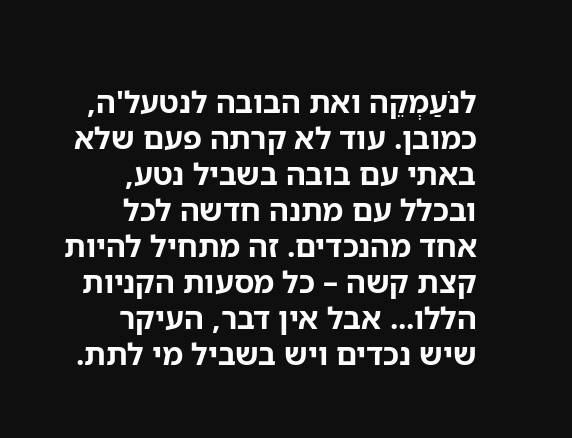לנֹעַמְקֵה ואת הבובה לנטעל'ה, כמובן. עוד לא קרתה פעם שלא באתי עם בובה בשביל נטע, ובכלל עם מתנה חדשה לכל אחד מהנכדים. זה מתחיל להיות קצת קשה – כל מסעות הקניות הללו... אבל אין דבר, העיקר שיש נכדים ויש בשביל מי לתת.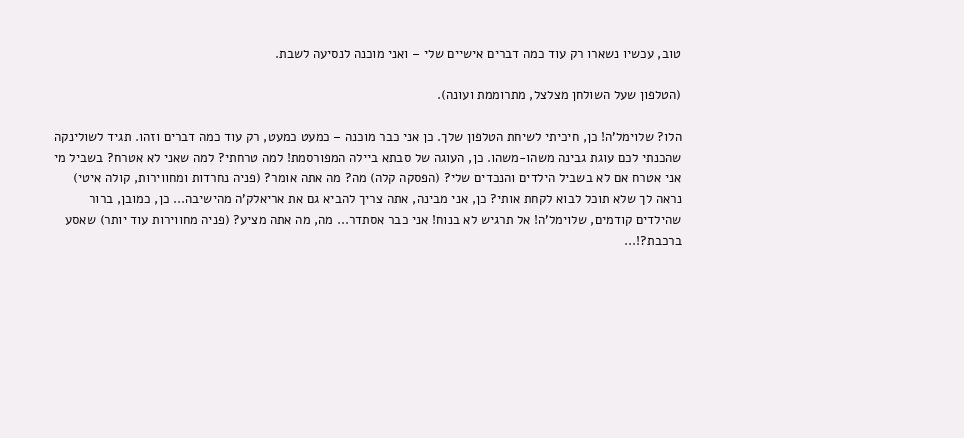טוב, עכשיו נשארו רק עוד כמה דברים אישיים שלי – ואני מוכנה לנסיעה לשבת.

(הטלפון שעל השולחן מצלצל, מתרוממת ועונה).

הלו? שלוימל'ה! כן, חיכיתי לשיחת הטלפון שלך. כן אני כבר מוכנה – כמעט כמעט, רק עוד כמה דברים וזהו. תגיד לשולינקה שהכנתי לכם עוגת גבינה משהו-משהו. כן, העוגה של סבתא ביילה המפורסמת! למה טרחתי? למה שאני לא אטרח? בשביל מי אני אטרח אם לא בשביל הילדים והנכדים שלי? (הפסקה קלה) מה? מה אתה אומר? (פניה נחרדות ומחווירות, קולה איטי) נראה לך שלא תוכל לבוא לקחת אותי? כן, אני מבינה, אתה צריך להביא גם את אריאלק'ה מהישיבה... כן, כמובן, ברור שהילדים קודמים, שלוימל'ה! אל תרגיש לא בנוח! אני כבר אסתדר... מה, מה אתה מציע? (פניה מחווירות עוד יותר) שאסע ברכבת?!...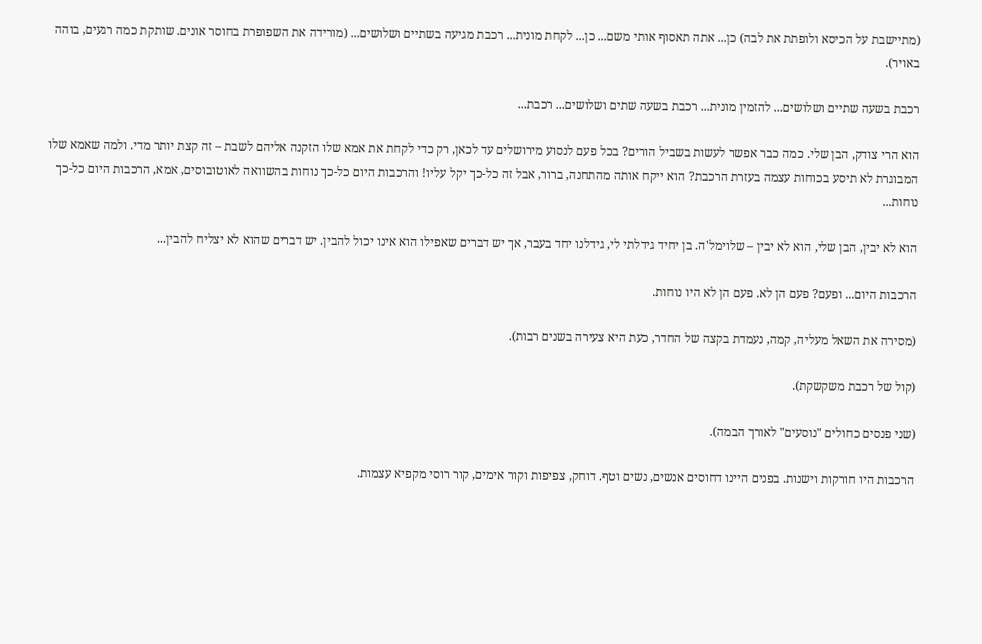(מתיישבת על הכיסא ולופתת את לבה) כן... אתה תאסוף אותי משם... כן... לקחת מונית... רכבת מגיעה בשתיים ושלושים... (מורידה את השפופרת בחוסר אונים. שותקת כמה רגעים, בוהה באויר).

רכבת בשעה שתיים ושלושים... להזמין מונית... רכבת בשעה שתים ושלושים... רכבת...

הוא הרי צודק, הבן שלי. כמה כבר אפשר לעשות בשביל הורים? בכל פעם לנסוע מירושלים עד לכאן, רק כדי לקחת את אמא שלו הזקנה אליהם לשבת – זה קצת יותר מדי. ולמה שאמא שלו המבוגרת לא תיסע בכוחות עצמה בעזרת הרכבת? הוא ייקח אותה מהתחנה, ברור, אבל זה כל-כך יקל עליו! והרכבות היום כל-כך נוחות בהשוואה לאוטובוסים, אמא, הרכבות היום כל-כך נוחות...

הוא לא יבין, הבן שלי, הוא לא יבין – שלוימל'ה. בן יחיד גידלתי לי, גידלנו יחד בעבר, אך יש דברים שאפילו הוא אינו יכול להבין. יש דברים שהוא לא יצליח להבין...

הרכבות היום... ופעם? פעם הן לא. פעם הן לא היו נוחות.

(מסירה את השאל מעליה, קמה, נעמדת בקצה של החדר, כעת היא צעירה בשנים רבות).

(קול של רכבת משקשקת).

(שני פנסים כחולים "נוסעים" לאורך הבמה).

הרכבות היו חורקות וישנות. בפנים היינו דחוסים אנשים, נשים וטף. דוחק, צפיפות וקור אימים, קור רוסי מקפיא עצמות.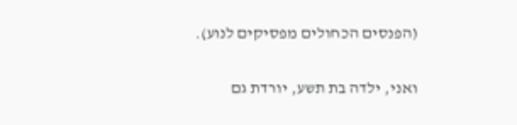(הפנסים הכחולים מפסיקים לנוע).

ואני, ילדה בת תשע, יורדת גם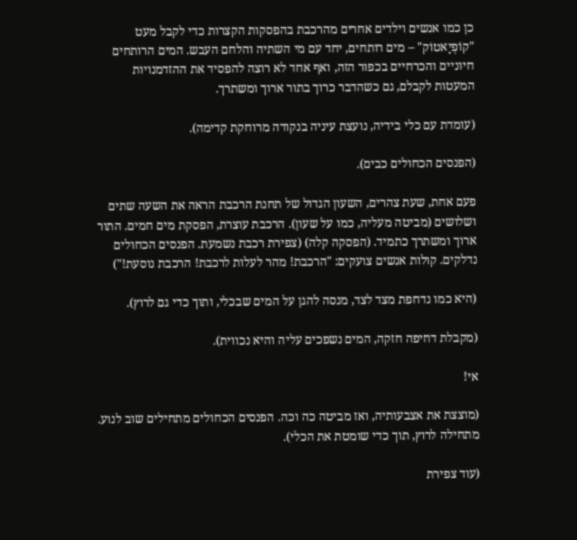כן כמו אנשים וילדים אחרים מהרכבת בהפסקות הקצרות כדי לקבל מעט "קוֹפְיָאטוֹק" – מים רותחים, יחד עם מי השתיה והלחם העבש. המים הרותחים חיוניים והכרחיים בכפור הזה, ואף אחד לא רוצה להפסיד את ההזדמנויות המעטות לקבלם, גם כשהדבר כרוך בתור ארוך ומשתרך.

(עומדת עם כלי בידיה, נועצת עיניה בנקודה מרוחקת קדימה).

(הפנסים הכחולים כבים).

פעם אחת, שעת צהרים, השעון הגדול של תחנת הרכבת הראה את השעה שתים ושלושים (מביטה מעליה, כמו על שעון). הרכבת עוצרת, הפסקת מים חמים. התור ארוך ומשתרך כתמיד. (הפסקה קלה) (צפירת רכבת נשמעת. הפנסים הכחולים נדלקים. קולות אנשים צועקים: "הרכבת! מהר לעלות לרכבת! הרכבת נוסעת!")

(היא כמו נדחפת מצד לצד, מנסה להגן על המים שבכלי, ותוך כדי גם לרוץ).

(מקבלת דחיפה חזקה, המים נשפכים עליה והיא נכווית).

אי!

(מוצצת את אצבעותיה, ואז מביטה כה וכה. הפנסים הכחולים מתחילים שוב לנוע. מתחילה לרוץ, תוך כדי שומטת את הכלי).

(עוד צפירת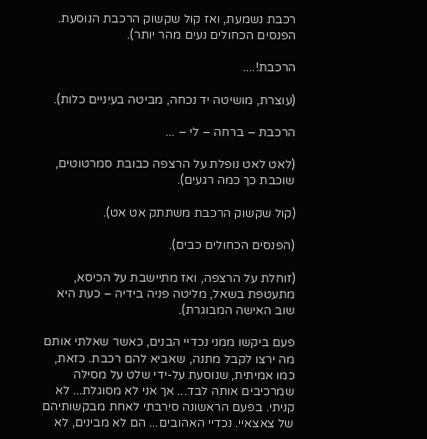רכבת נשמעת, ואז קול שקשוק הרכבת הנוסעת. הפנסים הכחולים נעים מהר יותר).

הרכבת!....

(עוצרת, מושיטה יד נכחה, מביטה בעיניים כלות).

הרכבת – ברחה – לי – ...

(לאט לאט נופלת על הרצפה כבובת סמרטוטים, שוכבת כך כמה רגעים).

(קול שקשוק הרכבת משתתק אט אט).

(הפנסים הכחולים כבים).

(זוחלת על הרצפה, ואז מתיישבת על הכיסא, מתעטפת בשאל, מליטה פניה בידיה – כעת היא שוב האישה המבוגרת).

פעם ביקשו ממני נכדיי הבנים, כאשר שאלתי אותם מה ירצו לקבל מתנה, שאביא להם רכבת. כזאת, כמו אמיתית, שנוסעת על-ידי שלט על מסילה שמרכיבים אותה לבד... אך אני לא מסוגלת... לא קניתי. בפעם הראשונה סירבתי לאחת מבקשותיהם של צאצאיי. נכדיי האהובים... הם לא מבינים, לא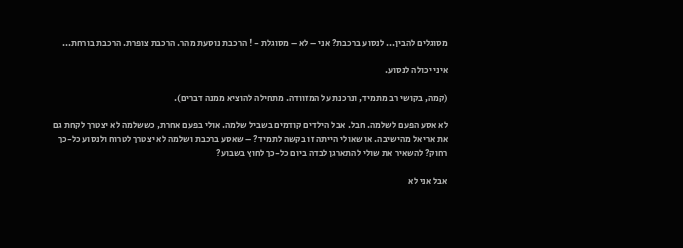מסוגלים להבין... לנסוע ברכבת? אני – לא – מסוגלת - ! הרכבת נוסעת מהר. הרכבת צופרת. הרכבת בורחת...

איני יכולה לנסוע.

(קמה, בקושי רב מתמיד, ונרכנת על המזוודה. מתחילה להוציא ממנה דברים).

לא אסע הפעם לשלמה. חבל. אבל הילדים קודמים בשביל שלמה. אולי בפעם אחרת, כששלמה לא יצטרך לקחת גם את אריאל מהישיבה. או שאולי הייתה זו בקשה לתמיד? – שאסע ברכבת ושלמה לא יצטרך לטרוח ולנסוע כל-כך רחוק? להשאיר את שולי להתארגן לבדה ביום כל-כך לחוץ בשבוע?

אבל אני לא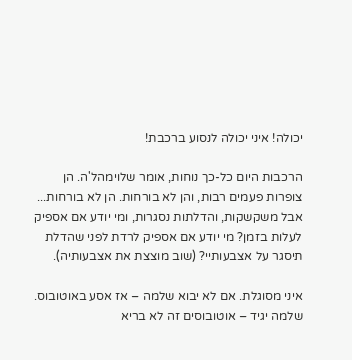יכולה! איני יכולה לנסוע ברכבת!

הרכבות היום כל-כך נוחות, אומר שלוימהל'ה. הן צופרות פעמים רבות, והן לא בורחות. הן לא בורחות... אבל משקשקות, והדלתות נסגרות, ומי יודע אם אספיק לעלות בזמן? מי יודע אם אספיק לרדת לפני שהדלת תיסגר על אצבעותיי? (שוב מוצצת את אצבעותיה).

איני מסוגלת. אם לא יבוא שלמה – אז אסע באוטובוס. שלמה יגיד – אוטובוסים זה לא בריא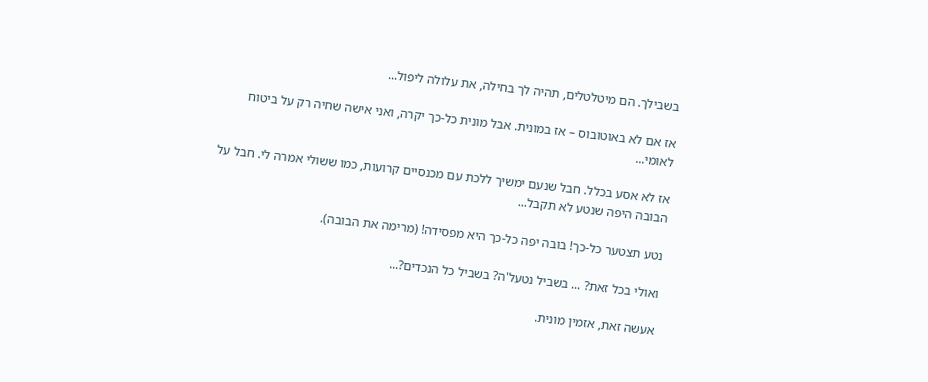בשבילך. הם מיטלטלים, תהיה לך בחילה, את עלולה ליפול...

אז אם לא באוטובוס – אז במונית. אבל מונית כל-כך יקרה, ואני אישה שחיה רק על ביטוח לאומי...

אז לא אסע בכלל. חבל שנעם ימשיך ללכת עם מכנסיים קרועות, כמו ששולי אמרה לי. חבל על הבובה היפה שנטע לא תקבל...

נטע תצטער כל-כך! בובה יפה כל-כך היא מפסידה! (מרימה את הבובה).

ואולי בכל זאת? ... בשביל נטעל'ה? בשביל כל הנכדים?...

אעשה זאת, אזמין מונית.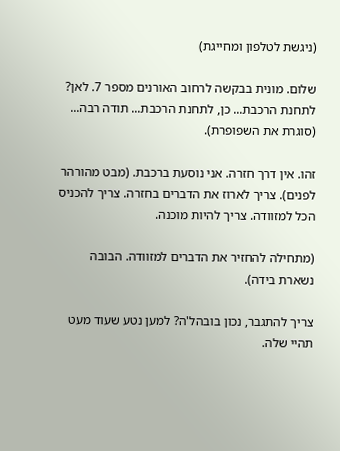(ניגשת לטלפון ומחייגת)

שלום. מונית בבקשה לרחוב האורנים מספר 7. לאן? לתחנת הרכבת... כן, לתחנת הרכבת... תודה רבה... (סוגרת את השפופרת).

זהו. אין דרך חזרה. אני נוסעת ברכבת. (מבט מהורהר לפנים). צריך לארוז את הדברים בחזרה. צריך להכניס הכל למזוודה. צריך להיות מוכנה.

(מתחילה להחזיר את הדברים למזוודה. הבובה נשארת בידה).

צריך להתגבר, נכון בובהל'ה? למען נטע שעוד מעט תהיי שלה.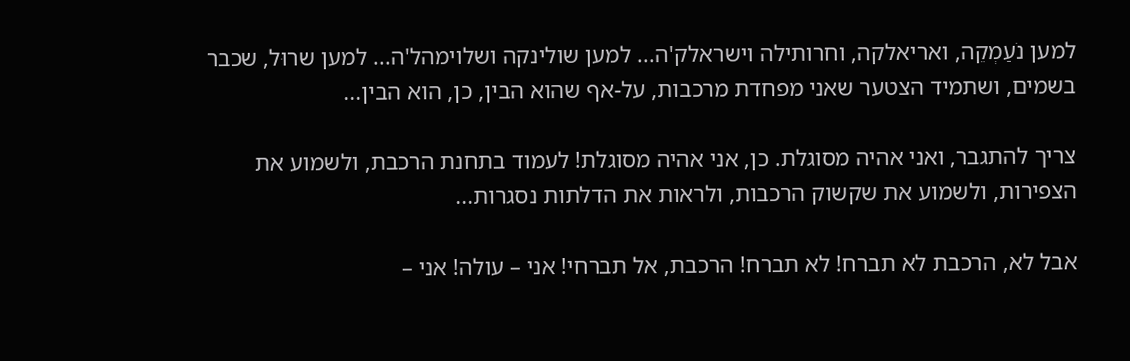למען נֹעַמְקֵה, ואריאלקה, וחרותילה וישראלק'ה... למען שולינקה ושלוימהל'ה... למען שרוּל, שכבר בשמים, ושתמיד הצטער שאני מפחדת מרכבות, על-אף שהוא הבין, כן, הוא הבין...

צריך להתגבר, ואני אהיה מסוגלת. כן, אני אהיה מסוגלת! לעמוד בתחנת הרכבת, ולשמוע את הצפירות, ולשמוע את שקשוק הרכבות, ולראות את הדלתות נסגרות...

אבל לא, הרכבת לא תברח! לא תברח! הרכבת, אל תברחי! אני – עולה! אני –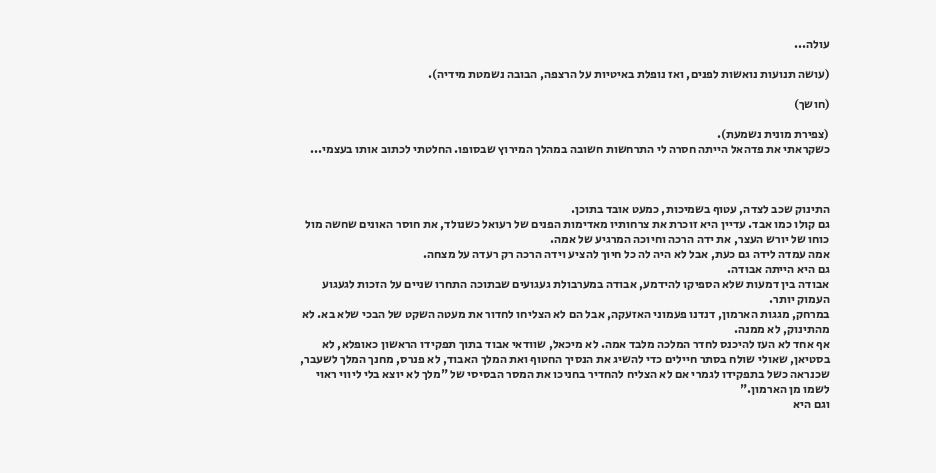עולה...

(עושה תנועות נואשות לפנים, ואז נופלת באיטיות על הרצפה, הבובה נשמטת מידיה).

(חושך)

(צפירת מונית נשמעת).
כשקראתי את פדהאל הייתה חסרה לי התרחשות חשובה במהלך המירוץ שבסופו. החלטתי לכתוב אותו בעצמי...



התינוק שכב לצדה, עטוף בשמיכות, כמעט אובד בתוכן.
גם קולו כמו אבד. עדיין היא זוכרת את צרחותיו מאדימות הפנים של רעואל כשנולד, את חוסר האונים שחשה מול כוחו של יורש העצר, את ידה הרכה וחיוכה המרגיע של אמה.
אמה עמדה לידה גם כעת, אבל לא היה לה כל חיוך להציע וידה הרכה רק רעדה על מצחה.
גם היא הייתה אבודה.
אבודה בין דמעות שלא הספיקו להידמע, אבודה במערבולת געגועים שבתוכה התחרו שניים על הזכות לגעגוע העמוק יותר.
במרחק, מגגות הארמון, דנדנו פעמוני האזעקה, אבל הם לא הצליחו לחדור את מעטה השקט של הבכי שלא בא. לא מהתינוק, לא ממנה.
אף אחד לא העז להיכנס לחדר המלכה מלבד אמה. לא מיכאל, שוודאי אבוד בתוך תפקידו הראשון כאופלא, לא בסטיאן, שאולי שולח בסתר חיילים כדי להשיג את הנסיך החטוף ואת המלך האבוד, לא פנרס, מחנך המלך לשעבר, שכנראה כשל בתפקידו לגמרי אם לא הצליח להחדיר בחניכו את המסר הבסיסי של "מלך לא יוצא בלי ליווי ראוי לשמו מן הארמון."
וגם היא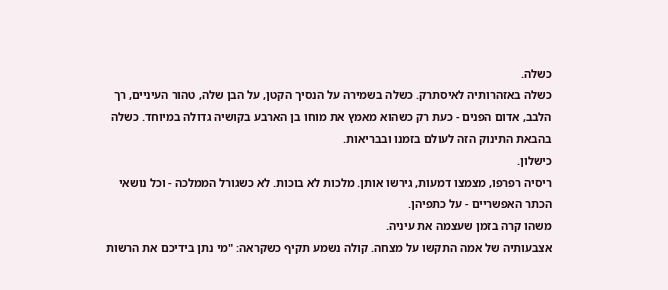כשלה.
כשלה באזהרותיה לאיסתרק. כשלה בשמירה על הנסיך הקטן, על הבן שלה, טהור העיניים, רך הלבב, אדום הפנים - כעת רק כשהוא מאמץ את מוחו בן הארבע בקושיה גדולה במיוחד. כשלה בהבאת התינוק הזה לעולם בזמנו ובבריאות.
כישלון.
ריסיה רפרפו, מצמצו דמעות, גירשו אותן. מלכות לא בוכות. לא כשגורל הממלכה - וכל נושאי הכתר האפשריים - על כתפיהן.
משהו קרה בזמן שעצמה את עיניה.
אצבעותיה של אמה התקשו על מצחה. קולה נשמע תקיף כשקראה: "מי נתן בידיכם את הרשות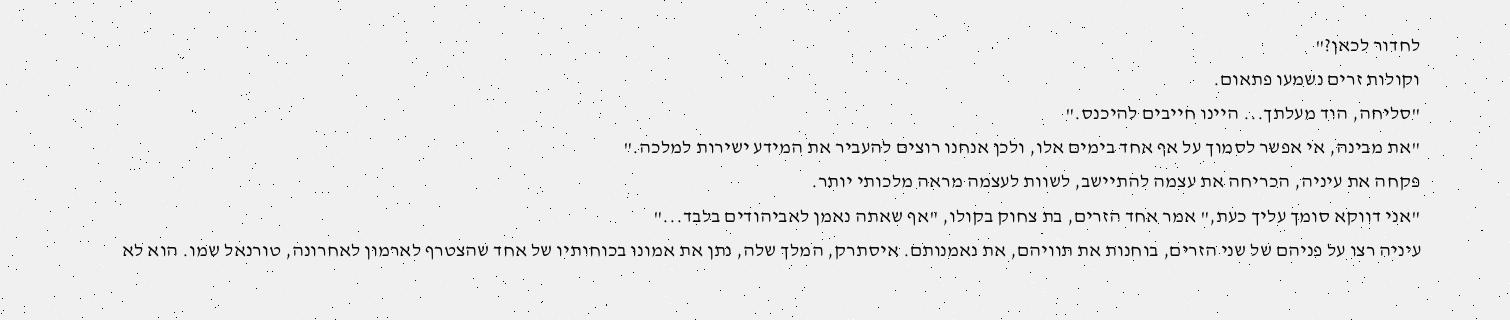לחדור לכאן?"
וקולות זרים נשמעו פתאום.
"סליחה, הוד מעלתך... היינו חייבים להיכנס."
"את מבינה, אי אפשר לסמוך על אף אחד בימים אלו, ולכן אנחנו רוצים להעביר את המידע ישירות למלכה."
פקחה את עיניה, הכריחה את עצמה להתיישב, לשוות לעצמה מראה מלכותי יותר.
"אני דווקא סומך עליך כעת," אמר אחד הזרים, בת צחוק בקולו, "אף שאתה נאמן לאביהודים בלבד..."
עיניה רצו על פניהם של שני הזרים, בוחנות את תוויהם, את נאמנותם. איסתרק, המלך שלה, נתן את אמונו בכוחותיו של אחד שהצטרף לארמון לאחרונה, טורנאל שמו. הוא לא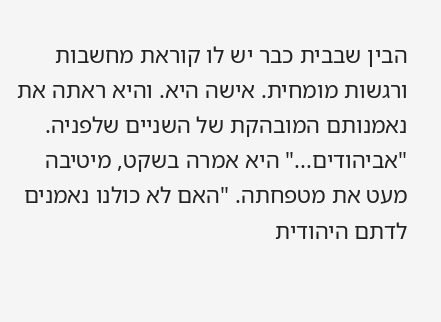הבין שבבית כבר יש לו קוראת מחשבות ורגשות מומחית. אישה היא. והיא ראתה את נאמנותם המובהקת של השניים שלפניה.
"אביהודים..." היא אמרה בשקט, מיטיבה מעט את מטפחתה. "האם לא כולנו נאמנים לדתם היהודית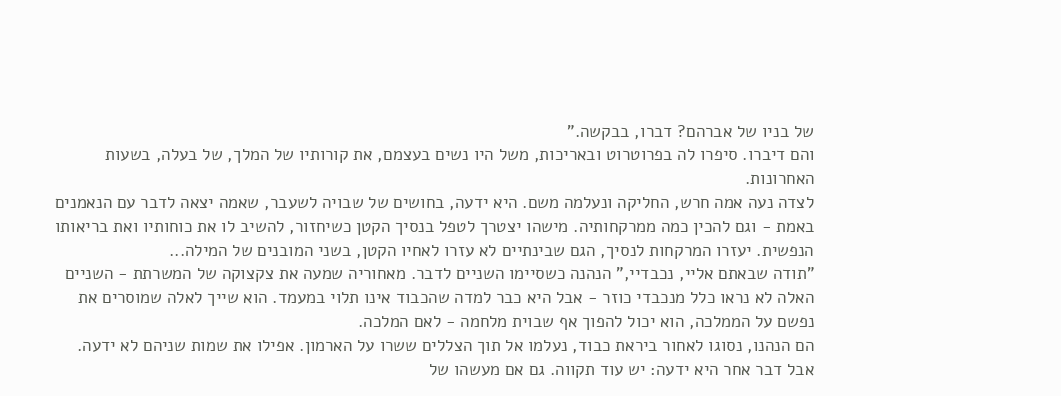של בניו של אברהם? דברו, בבקשה."
והם דיברו. סיפרו לה בפרוטרוט ובאריכות, משל היו נשים בעצמם, את קורותיו של המלך, של בעלה, בשעות האחרונות.
לצדה נעה אמה חרש, החליקה ונעלמה משם. היא ידעה, בחושים של שבויה לשעבר, שאמה יצאה לדבר עם הנאמנים באמת - וגם להכין כמה ממרקחותיה. מישהו יצטרך לטפל בנסיך הקטן כשיחזור, להשיב לו את כוחותיו ואת בריאותו הנפשית. יעזרו המרקחות לנסיך, הגם שבינתיים לא עזרו לאחיו הקטן, בשני המובנים של המילה...
"תודה שבאתם אליי, נכבדיי," הנהנה כשסיימו השניים לדבר. מאחוריה שמעה את צקצוקה של המשרתת - השניים האלה לא נראו כלל מנכבדי כוזר - אבל היא כבר למדה שהכבוד אינו תלוי במעמד. הוא שייך לאלה שמוסרים את נפשם על הממלכה, הוא יכול להפוך אף שבוית מלחמה - לאם המלכה.
הם הנהנו, נסוגו לאחור ביראת כבוד, נעלמו אל תוך הצללים ששרו על הארמון. אפילו את שמות שניהם לא ידעה.
אבל דבר אחר היא ידעה: יש עוד תקווה. גם אם מעשהו של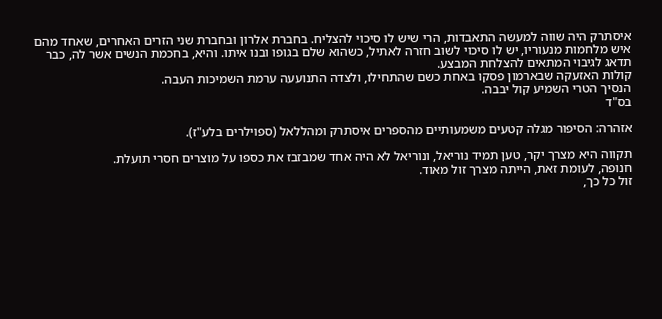איסתרק היה שווה למעשה התאבדות, הרי שיש לו סיכוי להצליח. בחברת אלרון ובחברת שני הזרים האחרים, שאחד מהם איש מלחמות מנעוריו, יש לו סיכוי לשוב חזרה לאתיל, כשהוא שלם בגופו ובנו איתו. והיא, בחכמת הנשים אשר לה, כבר תדאג לגיבוי המתאים להצלחת המבצע.
קולות האזעקה שבארמון פסקו באחת כשם שהתחילו, ולצדה התנועעה ערמת השמיכות העבה.
הנסיך הטרי השמיע קול יבבה.
בס"ד

אזהרה: הסיפור מגלה קטעים משמעותיים מהספרים איסתרק ומהללאל (ספוילרים בלע"ז).

תקווה היא מצרך יקר, טען תמיד נוריאל, ונוריאל לא היה אחד שמבזבז את כספו על מוצרים חסרי תועלת.
חנופה, לעומת זאת, הייתה מצרך זול מאוד.
זול כל כך,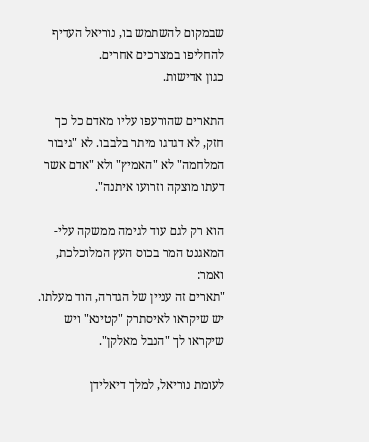שבמקום להשתמש בו, נוריאל העדיף להחליפו במצרכים אחרים.
כגון אדישות.

התארים שהורעפו עליו מאדם כל כך חזק, לא דגדגו מיתר בלבבו. לא "גיבור המלחמה" לא "האמיץ" ולא "אדם אשר דעתו מוצקה וזרועו איתנה".

הוא רק לגם עוד לגימה ממשקה עלי-המאגנט המר בכוס העץ המלוכלכת, ואמר:
"תארים זה עניין של הגדרה, הוד מעלתו. יש שיקראו לאיסתרק "קטינא" ויש שיקראו לך "הנבל מאלקן".

לעומת נוריאל, למלך דיאלידן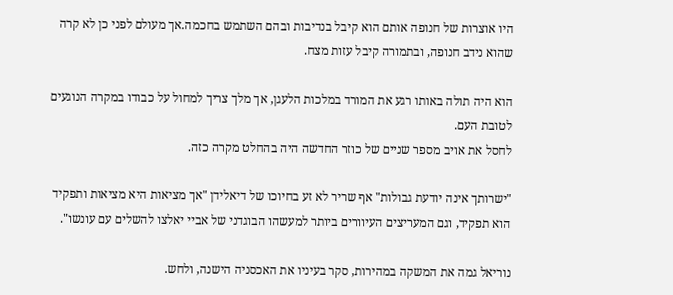היו אוצרות של חנופה אותם הוא קיבל בנדיבות ובהם השתמש בחכמה.אך מעולם לפני כן לא קרה שהוא נידב חנופה, ובתמורה קיבל עזות מצח.

הוא היה תולה באותו רגע את המורד במלכות הלעגן, אך מלך צריך למחול על כבודו במקרה הנוגעים לטובת העם.
לחסל את אויב מספר שניים של כוזר החדשה היה בהחלט מקרה כזה.

"ישרותך אינה יודעת גבולות" אף שריר לא זע בחיוכו של דיאלידן "אך מציאות היא מציאות ותפקיד הוא תפקיד, וגם המעריצים העיוורים ביותר למעשהו הבוגדני של אביי יאלצו להשלים עם עונשו".

נוריאל גמה את המשקה במהירות, סקר בעיניו את האכסניה הישנה, ולחש.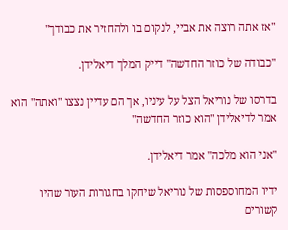"אז אתה רוצה את אביי, לנקום בו ולהחזיר את כבודך"

"כבודה של כוזר החדשה" דייק המלך דיאלידן.

בדרסו של נוריאל הצל על עיניו, אך הם עדיין נצצו "ואתה" הוא אמר לדיאלידן "הוא כוזר החדשה"

"אני הוא מלכה" אמר דיאלידן.

ידיו המחוספסות של נוריאל שיחקו בחגורות העור שהיו קשורים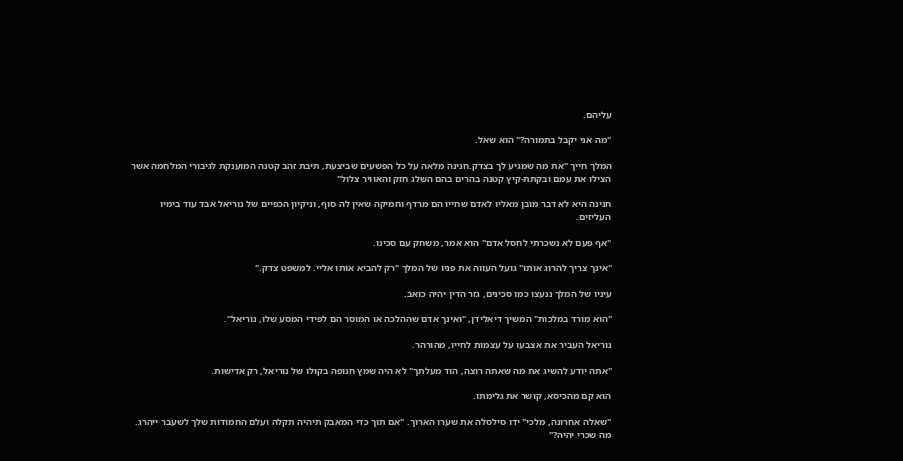עליהם.

"מה אני יקבל בתמורה?" הוא שאל.

המלך חייך "את מה שמגיע לך בצדק.חנינה מלאה על כל הפשעים שביצעת, תיבת זהב קטנה המוענקת לגיבורי המלחמה אשר הצילו את עמם ובקתת-קיץ קטנה בהרים בהם השלג חזק והאוויר צלול"

חנינה היא לא דבר מובן מאליו לאדם שחייו הם מרדף וחמיקה שאין לה סוף, וניקיון הכפיים של נוריאל אבד עוד בימיו העליזים.

"אף פעם לא נשכרתי לחסל אדם" הוא אמר, משחק עם סכינו.

"אינך צריך להרוג אותו" גועל העווה את פניו של המלך "רק להביא אותו אליי. למשפט צדק."

עיניו של המלך ננעצו כמו סכינים, גזר הדין יהיה כואב.

"הוא מורד במלכות" המשיך דיאלידן, "ואינך אדם שההלכה או המוסר הם לפידי המסע שלו, נוריאל".

נוריאל העביר את אצבעו על עצמות לחייו, מהורהר.

"אתה יודע להשיג את מה שאתה רוצה, הוד מעלתך" לא היה שמץ חנופה בקולו של נוריאל, רק אדישות.

הוא קם מהכיסא, קושר את גלימתו.

"שאלה אחרונה, מלכי" ידו סילסלה את שערו הארוך. "אם תוך כדי המאבק תיהיה תקלה ועלם החמודות שלך לשעבר ייהרג. מה שכרי יהיה?"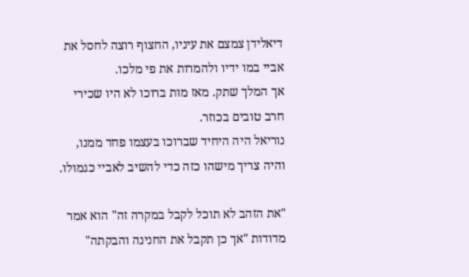דיאלידן צמצם את עיניו, החצוף רוצה לחסל את אביי במו ידיו ולהמרות את פי מלכו.
אך המלך שתק. מאז מות ברוכו לא היו שכירי חרב טובים בכוזר.
נוריאל היה היחיד שברוכו בעצמו פחד ממנו, והיה צריך מישהו כזה כדי להשיב לאביי כגמולו.

"את הזהב לא תוכל לקבל במקרה זה" הוא אמר מדודות "אך כן תקבל את החנינה והבקתה"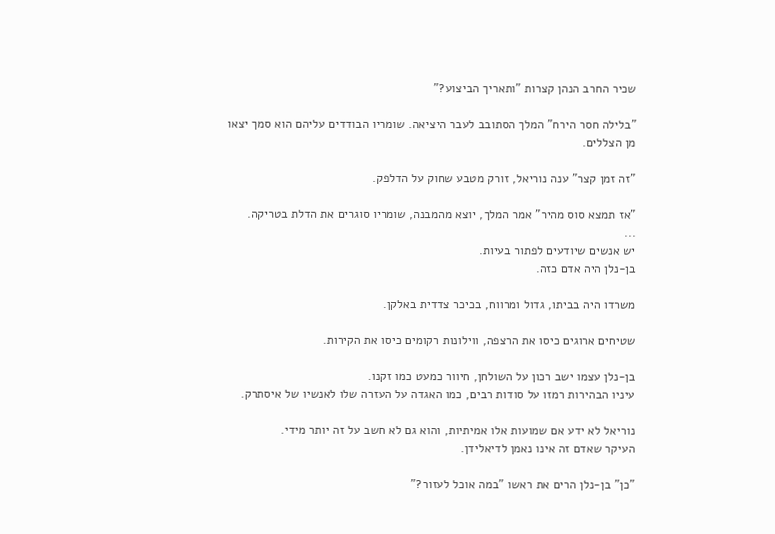שכיר החרב הנהן קצרות "ותאריך הביצוע?"

"בלילה חסר הירח" המלך הסתובב לעבר היציאה. שומריו הבודדים עליהם הוא סמך יצאו מן הצללים.

"זה זמן קצר" ענה נוריאל, זורק מטבע שחוק על הדלפק.

"אז תמצא סוס מהיר" אמר המלך, יוצא מהמבנה, שומריו סוגרים את הדלת בטריקה.
...
יש אנשים שיודעים לפתור בעיות.
בן-נלן היה אדם כזה.

משרדו היה בביתו, גדול ומרווח, בכיכר צדדית באלקן.

שטיחים ארוגים כיסו את הרצפה, ווילונות רקומים כיסו את הקירות.

בן-נלן עצמו ישב רכון על השולחן, חיוור כמעט כמו זקנו.
עיניו הבהירות רמזו על סודות רבים, כמו האגדה על העזרה שלו לאנשיו של איסתרק.

נוריאל לא ידע אם שמועות אלו אמיתיות, והוא גם לא חשב על זה יותר מידי.
העיקר שאדם זה אינו נאמן לדיאלידן.

"כן" בן-נלן הרים את ראשו "במה אוכל לעזור?"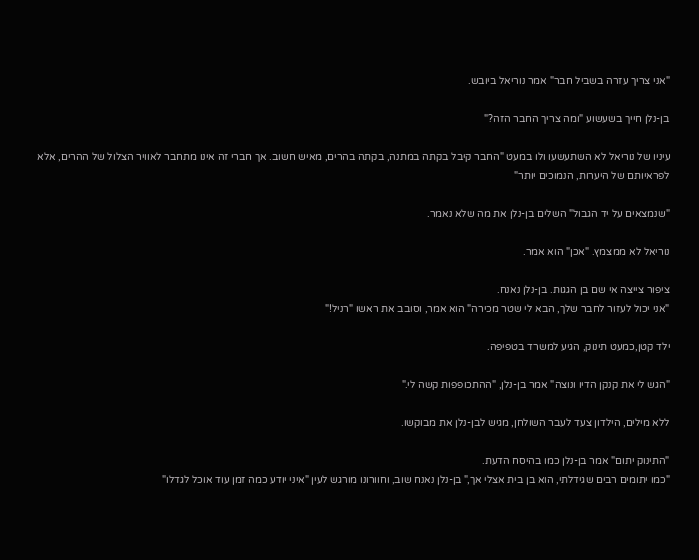"אני צריך עזרה בשביל חבר" אמר נוריאל ביובש.

בן-נלן חייך בשעשוע "ומה צריך החבר הזה?"

עיניו של נוריאל לא השתעשעו ולו במעט "החבר קיבל בקתה במתנה, בקתה בהרים, מאיש חשוב. אך חברי זה אינו מתחבר לאוויר הצלול של ההרים, אלא לפראיותם של היערות, הנמוכים יותר"

"שנמצאים על יד הגבול" השלים בן-נלן את מה שלא נאמר.

נוריאל לא ממצמץ. "אכן" הוא אמר.

ציפור צייצה אי שם בן הגגות. בן-נלן נאנח.
"אני יכול לעזור לחבר שלך, הבא לי שטר מכירה" הוא אמר, וסובב את ראשו "רניל!"

ילד קטן,כמעט תינוק, הגיע למשרד בטפיפה.

"הגש לי את קנקן הדיו ונוצה" אמר בן-נלן, "ההתכופפות קשה לי."

ללא מילים, הילדון צעד לעבר השולחן, מגיש לבן-נלן את מבוקשו.

"התינוק יתום" אמר בן-נלן כמו בהיסח הדעת.
"כמו יתומים רבים שגידלתי, הוא בן בית אצלי אך," בן-נלן נאנח שוב, וחוורונו מורגש לעין "איני יודע כמה זמן עוד אוכל לגדלו"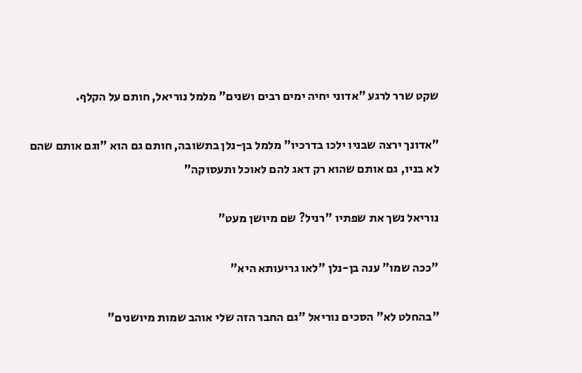שקט שרר לרגע "אדוני יחיה ימים רבים ושנים" מלמל נוריאל, חותם על הקלף.

"אדונך ירצה שבניו ילכו בדרכיו" מלמל בן-נלן בתשובה, חותם גם הוא "וגם אותם שהם לא בניו, גם אותם שהוא רק דאג להם לאוכל ותעסוקה"

נוריאל נשך את שפתיו "רניל? שם מיושן מעט"

"ככה שמו" ענה בן-נלן "לאו גריעותא היא"

"בהחלט לא" הסכים נוריאל "גם החבר הזה שלי אוהב שמות מיושנים"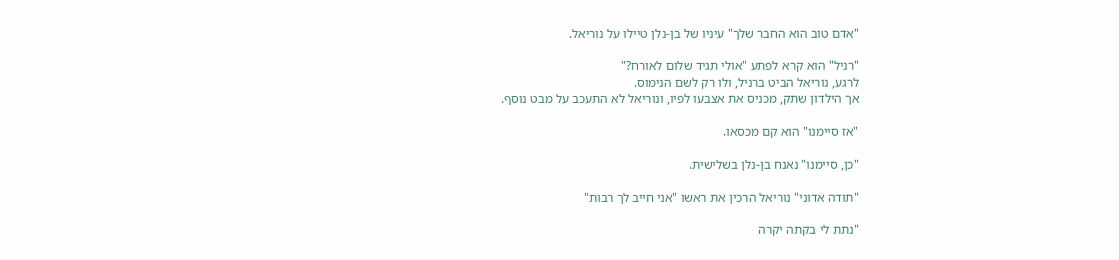"אדם טוב הוא החבר שלך" עיניו של בן-נלן טיילו על נוריאל.

"רניל" הוא קרא לפתע "אולי תגיד שלום לאורח?"
לרגע, נוריאל הביט ברניל, ולו רק לשם הנימוס.
אך הילדון שתק, מכניס את אצבעו לפיו, ונוריאל לא התעכב על מבט נוסף.

"אז סיימנו" הוא קם מכסאו.

"כן, סיימנו" נאנח בן-נלן בשלישית.

"תודה אדוני" נוריאל הרכין את ראשו "אני חייב לך רבות"

"נתת לי בקתה יקרה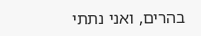בהרים, ואני נתתי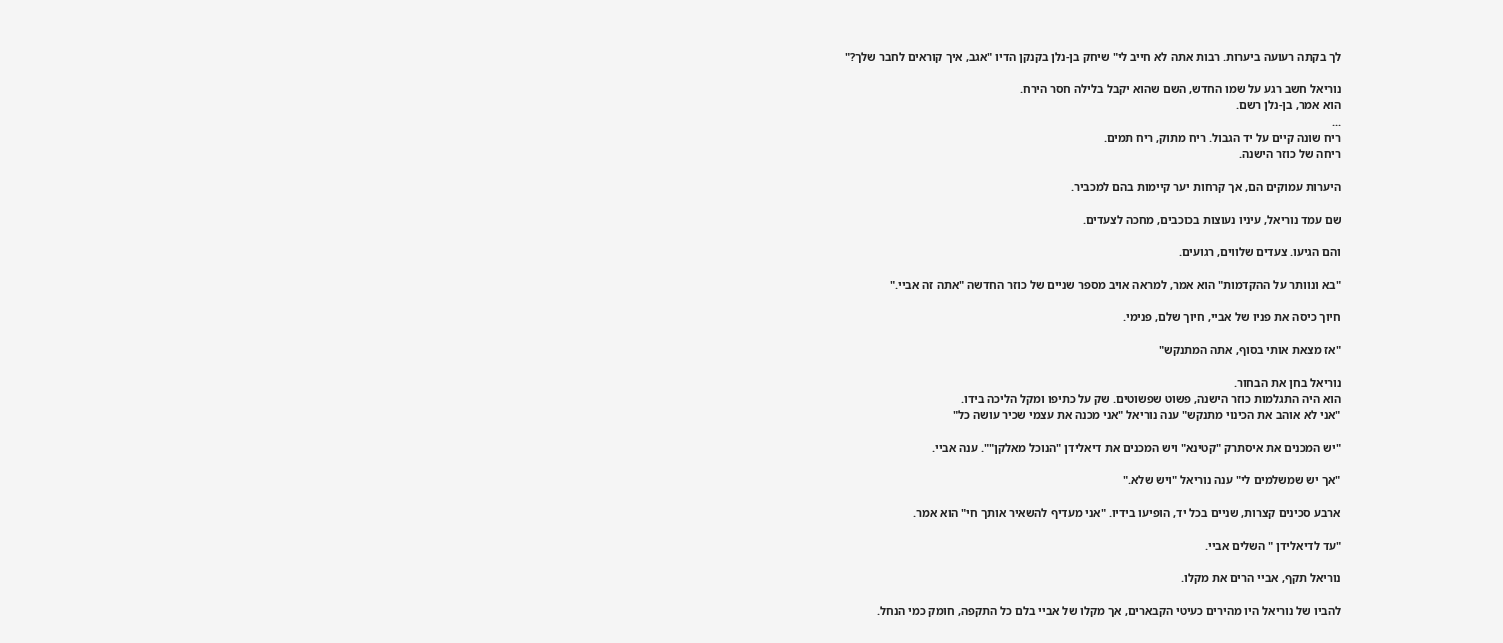לך בקתה רעועה ביערות. רבות אתה לא חייב לי" שיחק בן-נלן בקנקן הדיו "אגב, איך קוראים לחבר שלך?"

נוריאל חשב רגע על שמו החדש, השם שהוא יקבל בלילה חסר הירח.
הוא אמר, בן-נלן רשם.
...
ריח שונה קיים על יד הגבול. ריח מתוק, ריח תמים.
ריחה של כוזר הישנה.

היערות עמוקים הם, אך קרחות יער קיימות בהם למכביר.

שם עמד נוריאל, עיניו נעוצות בכוכבים, מחכה לצעדים.

והם הגיעו. צעדים שלווים, רגועים.

"בא ונוותר על ההקדמות" הוא אמר, למראה אויב מספר שניים של כוזר החדשה "אתה זה אביי."

חיוך כיסה את פניו של אביי, חיוך שלם, פנימי.

"אז מצאת אותי בסוף, אתה המתנקש"

נוריאל בחן את הבחור.
הוא היה התגלמות כוזר הישנה, פשוט שפשוטים. שק על כתיפו ומקל הליכה בידו.
"אני לא אוהב את הכינוי מתנקש" ענה נוריאל "אני מכנה את עצמי שכיר עושה כל"

"יש המכנים את איסתרק "קטינא" ויש המכנים את דיאלידן "הנוכל מאלקן"". ענה אביי.

"אך יש שמשלמים לי" ענה נוריאל "ויש שלא."

ארבע סכינים קצרות, שניים בכל יד, הופיעו בידיו. "אני מעדיף להשאיר אותך חי" הוא אמר.

"עד לדיאלידן " השלים אביי.

נוריאל תקף, אביי הרים את מקלו.

להביו של נוריאל היו מהירים כעיטי הקבארים, אך מקלו של אביי בלם כל התקפה, חומק כמי הנחל.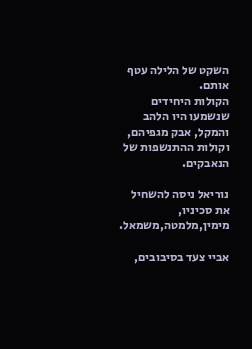השקט של הלילה עטף אותם.
הקולות היחידים שנשמעו היו הלהב והמקל, אבק מגפיהם, וקולות ההתנשפות של הנאבקים.

נוריאל ניסה להשחיל את סכיניו, מימין,מלמטה,משמאל.

אביי צעד בסיבובים,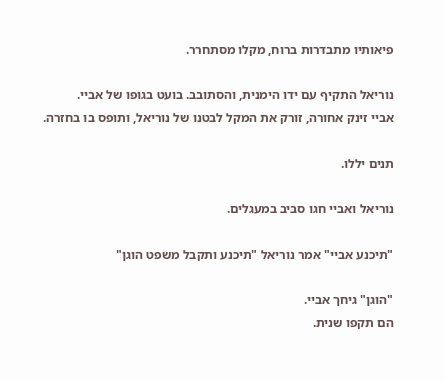פיאותיו מתבדרות ברוח, מקלו מסתחרר.

נוריאל התקיף עם ידו הימנית, והסתובב. בועט בגופו של אביי.
אביי זינק אחורה, זורק את המקל לבטנו של נוריאל, ותופס בו בחזרה.

תנים יללו.

נוריאל ואביי חגו סביב במעגלים.

"תיכנע אביי" אמר נוריאל "תיכנע ותקבל משפט הוגן"

"הוגן" גיחך אביי.
הם תקפו שנית.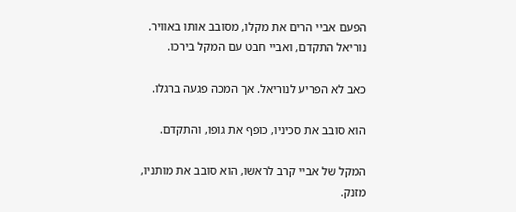הפעם אביי הרים את מקלו, מסובב אותו באוויר. נוריאל התקדם, ואביי חבט עם המקל בירכו.

כאב לא הפריע לנוריאל. אך המכה פגעה ברגלו.

הוא סובב את סכיניו, כופף את גופו, והתקדם.

המקל של אביי קרב לראשו, הוא סובב את מותניו, מזנק.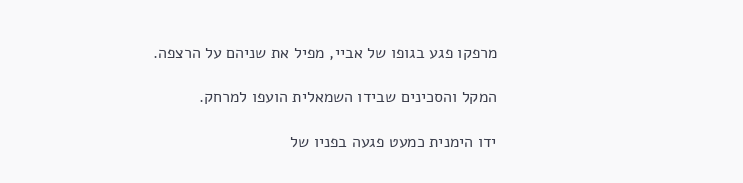מרפקו פגע בגופו של אביי, מפיל את שניהם על הרצפה.

המקל והסכינים שבידו השמאלית הועפו למרחק.

ידו הימנית כמעט פגעה בפניו של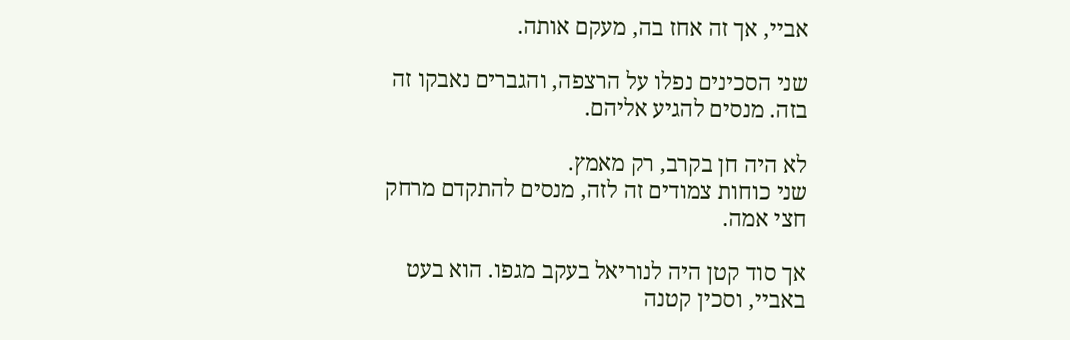אביי, אך זה אחז בה, מעקם אותה.

שני הסכינים נפלו על הרצפה, והגברים נאבקו זה בזה. מנסים להגיע אליהם.

לא היה חן בקרב, רק מאמץ.
שני כוחות צמודים זה לזה, מנסים להתקדם מרחק חצי אמה.

אך סוד קטן היה לנוריאל בעקב מגפו. הוא בעט באביי, וסכין קטנה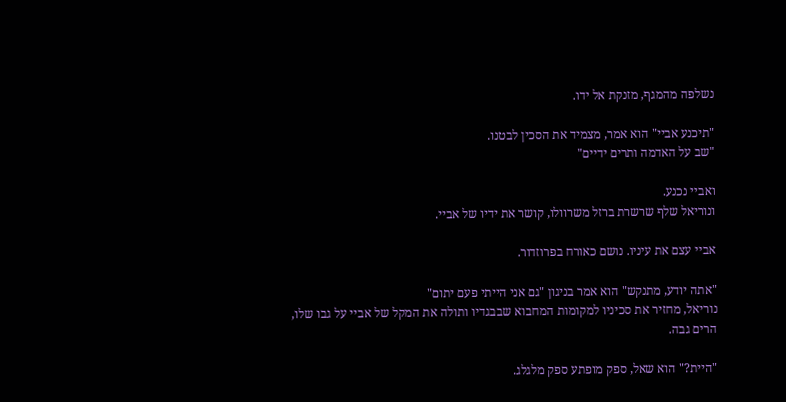נשלפה מהמגף, מזנקת אל ידו.

"תיכנע אביי" הוא אמר, מצמיד את הסכין לבטנו.
"שב על האדמה ותרים ידיים"

ואביי נכנע.
ונוריאל שלף שרשרת ברזל משרוולו, קושר את ידיו של אביי.

אביי עצם את עיניו. נושם כאורח בפרוזדור.

"אתה יודע, מתנקש" הוא אמר בניגון "גם אני הייתי פעם יתום"
נוריאל, מחזיר את סכיניו למקומות המחבוא שבבגדיו ותולה את המקל של אביי על גבו שלו, הרים גבה.

"היית?" הוא שאל, ספק מופתע ספק מלגלג.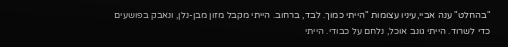"בהחלט" ענה אביי,עיניו עצומות "הייתי כמוך. לבד, ברחוב. הייתי מקבל מזון מבן-נלן, ונאבק בפושעים כדי לשרוד. הייתי גונב אוכל, נלחם על כבודי. הייתי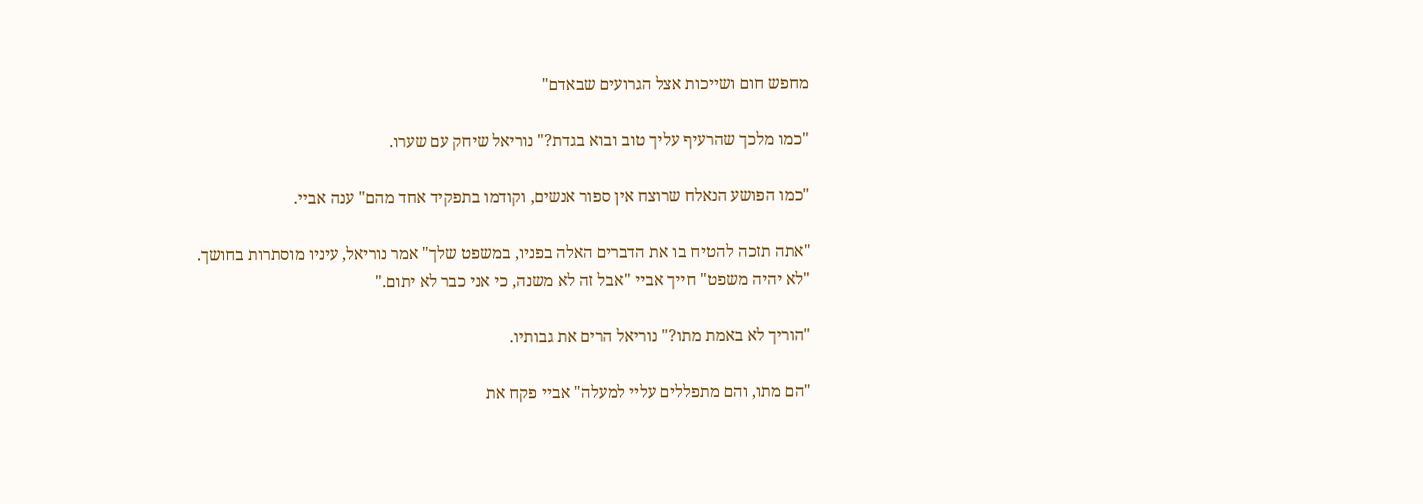מחפש חום ושייכות אצל הגרועים שבאדם"

"כמו מלכך שהרעיף עליך טוב ובוא בגדת?" נוריאל שיחק עם שערו.

"כמו הפושע הנאלח שרוצח אין ספור אנשים, וקודמו בתפקיד אחד מהם" ענה אביי.

"אתה תזכה להטיח בו את הדברים האלה בפניו, במשפט שלך" אמר נוריאל, עיניו מוסתרות בחושך.
"לא יהיה משפט" חייך אביי "אבל זה לא משנה, כי אני כבר לא יתום."

"הוריך לא באמת מתו?" נוריאל הרים את גבותיו.

"הם מתו, והם מתפללים עליי למעלה" אביי פקח את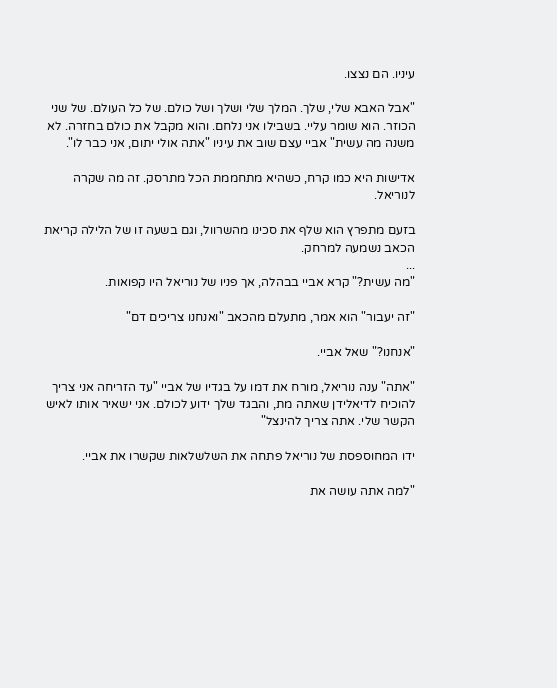עיניו. הם נצצו.

"אבל האבא שלי, שלך. המלך שלי ושלך ושל כולם. של כל העולם. של שני הכוזר. הוא שומר עליי. בשבילו אני נלחם. והוא מקבל את כולם בחזרה. לא משנה מה עשית" אביי עצם שוב את עיניו "אתה אולי יתום, אני כבר לו".

אדישות היא כמו קרח, כשהיא מתחממת הכל מתרסק. זה מה שקרה לנוריאל.

בזעם מתפרץ הוא שלף את סכינו מהשרוול, וגם בשעה זו של הלילה קריאת הכאב נשמעה למרחק.
...
"מה עשית?" קרא אביי בבהלה, אך פניו של נוריאל היו קפואות.

"זה יעבור" הוא אמר, מתעלם מהכאב "ואנחנו צריכים דם"

"אנחנו?" שאל אביי.

"אתה" ענה נוריאל, מורח את דמו על בגדיו של אביי "עד הזריחה אני צריך להוכיח לדיאלידן שאתה מת, והבגד שלך ידוע לכולם. אני ישאיר אותו לאיש הקשר שלי. אתה צריך להינצל"

ידו המחוספסת של נוריאל פתחה את השלשלאות שקשרו את אביי.

"למה אתה עושה את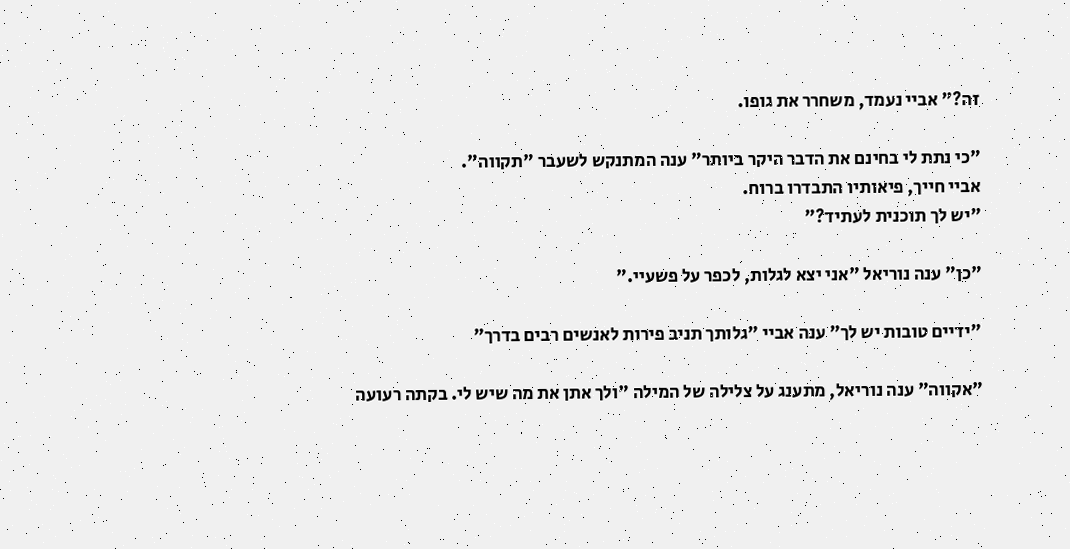זה?" אביי נעמד, משחרר את גופו.

"כי נתת לי בחינם את הדבר היקר ביותר" ענה המתנקש לשעבר "תקווה".
אביי חייך, פיאותיו התבדרו ברוח.
"יש לך תוכנית לעתיד?"

"כן" ענה נוריאל "אני יצא לגלות, לכפר על פשעיי."

"ידיים טובות יש לך" ענה אביי "גלותך תניב פירות לאנשים רבים בדרך"

"אקווה" ענה נוריאל, מתענג על צלילה של המילה "ולך אתן את מה שיש לי. בקתה רעועה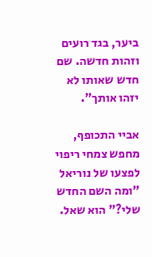ביער, בגד רועים וזהות חדשה. שם חדש שאותו לא יזהו אותך".

אביי התכופף, מחפש צמחי ריפוי לפצעו של נוריאל "ומה השם החדש שלי?" הוא שאל.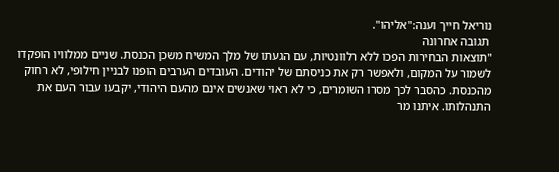נוריאל חייך וענה:"אליהו".
 תגובה אחרונה
"תוצאות הבחירות הפכו ללא רלוונטיות, עם הגעתו של מלך המשיח משכן הכנסת. שניים ממלוויו הופקדו לשמור על המקום, ולאפשר רק את כניסתם של יהודים. העובדים הערבים הופנו לבניין חילופי, לא רחוק מהכנסת. כהסבר לכך מסרו השומרים, כי לא ראוי שאנשים אינם מהעם היהודי, יקבעו עבור העם את התנהלותו. איתנו מר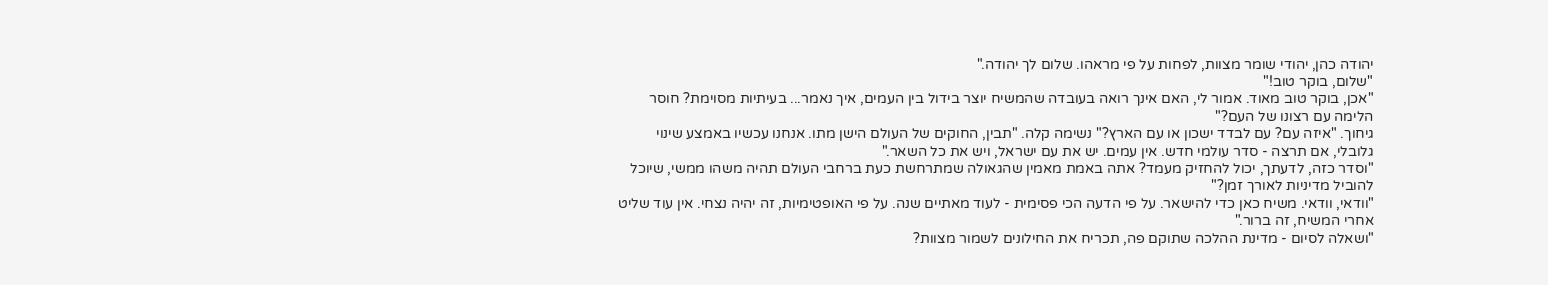יהודה כהן, יהודי שומר מצוות, לפחות על פי מראהו. שלום לך יהודה."
"שלום, בוקר טוב!"
"אכן, בוקר טוב מאוד. אמור לי, האם אינך רואה בעובדה שהמשיח יוצר בידול בין העמים, איך נאמר... בעיתיות מסוימת? חוסר הלימה עם רצונו של העם?"
גיחוך. "איזה עם? עם לבדד ישכון או עם הארץ?" נשימה קלה. "תבין, החוקים של העולם הישן מתו. אנחנו עכשיו באמצע שינוי גלובלי, אם תרצה - סדר עולמי חדש. אין עמים. יש את עם ישראל, ויש את כל השאר."
"וסדר כזה, לדעתך, יכול להחזיק מעמד? אתה באמת מאמין שהגאולה שמתרחשת כעת ברחבי העולם תהיה משהו ממשי, שיוכל להוביל מדיניות לאורך זמן?"
"וודאי, וודאי. משיח כאן כדי להישאר. על פי הדעה הכי פסימית - לעוד מאתיים שנה. על פי האופטימיות, זה יהיה נצחי. אין עוד שליט אחרי המשיח, זה ברור."
"ושאלה לסיום - מדינת ההלכה שתוקם פה, תכריח את החילונים לשמור מצוות?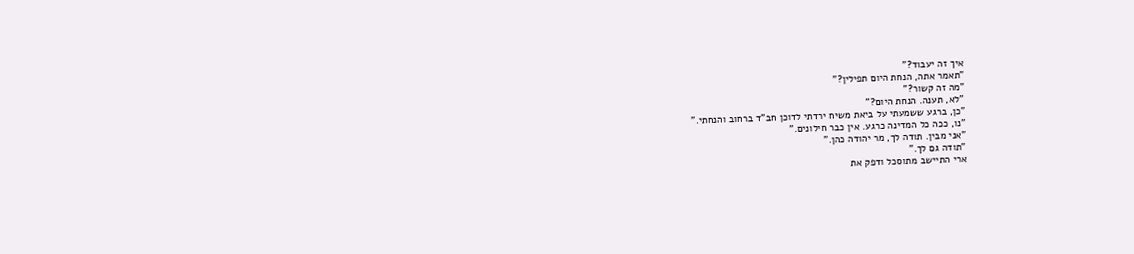איך זה יעבוד?"
"תאמר אתה, הנחת היום תפילין?"
"מה זה קשור?"
"לא, תענה. הנחת היום?"
"כן, ברגע ששמעתי על ביאת משיח ירדתי לדוכן חב"ד ברחוב והנחתי."
"נו, ככה כל המדינה כרגע. אין כבר חילונים."
"אני מבין. תודה לך, מר יהודה כהן."
"תודה גם לך."
ארי התיישב מתוסכל ודפק את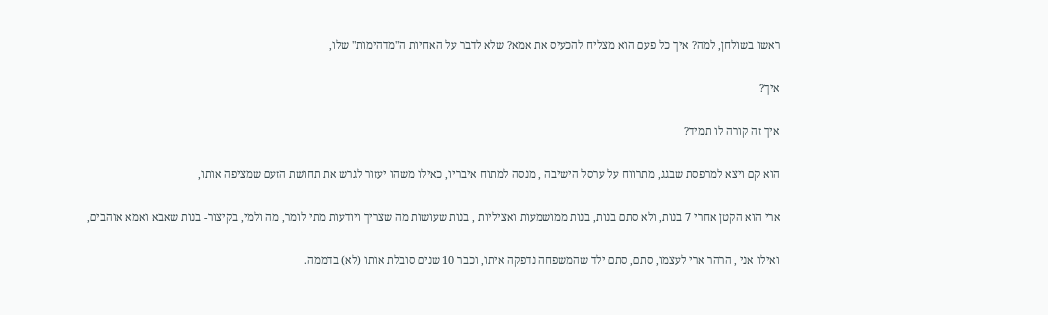ראשו בשולחן, למה? איך כל פעם הוא מצליח להכעיס את אמא? שלא לדבר על האחיות ה"מדהימות" שלו,

איך?

איך זה קורה לו תמיד?

הוא קם ויצא למרפסת שבגג, מתרווח על ערסל הישיבה , מנסה למתוח איבריו, כאילו משהו יעזור לגרש את תחושת הזעם שמציפה אותו,

ארי הוא הקטן אחרי 7 בנות, ולא סתם בנות, בנות ממושמעות ואציליות , בנות שעושות מה שצריך ויודעות מתי לומר, מה ולמי, בקיצור- בנות שאבא ואמא אוהבים,

ואילו אני , הרהר ארי לעצמו, סתם, סתם ילד שהמשפחה נדפקה איתו, וכבר 10 שנים סובלת אותו (לא) בדממה.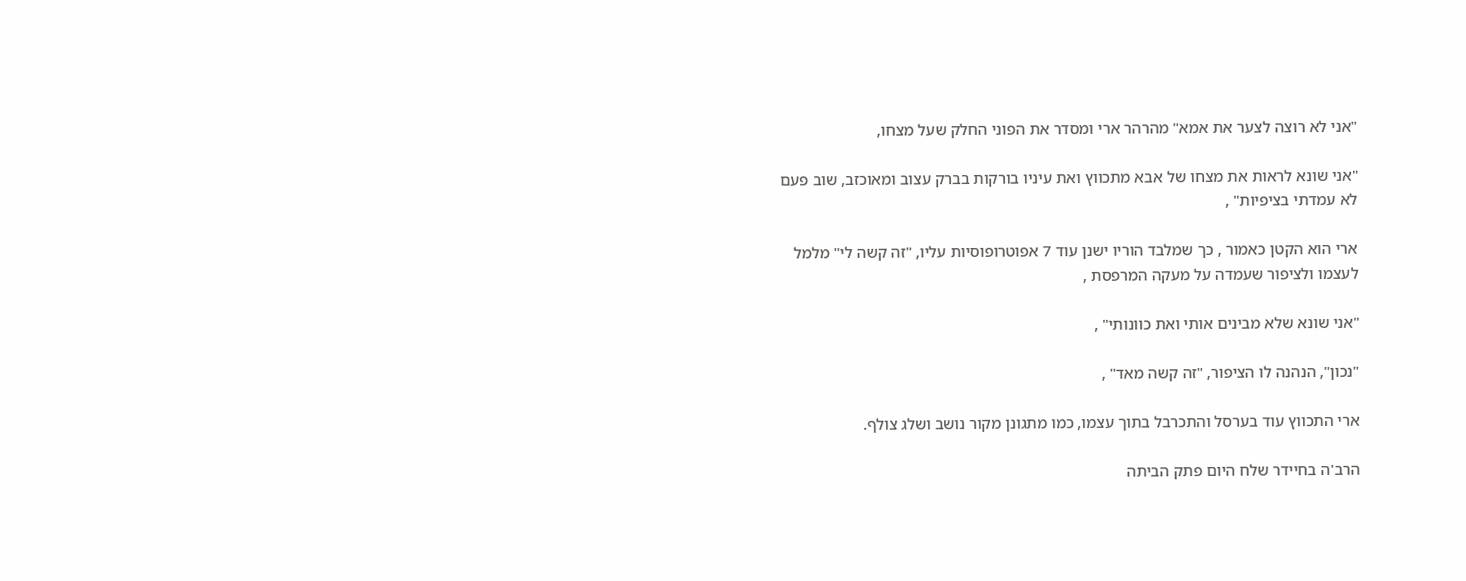"אני לא רוצה לצער את אמא" מהרהר ארי ומסדר את הפוני החלק שעל מצחו,

"אני שונא לראות את מצחו של אבא מתכווץ ואת עיניו בורקות בברק עצוב ומאוכזב, שוב פעם לא עמדתי בציפיות" ,

ארי הוא הקטן כאמור , כך שמלבד הוריו ישנן עוד 7 אפוטרופוסיות עליו, "זה קשה לי" מלמל לעצמו ולציפור שעמדה על מעקה המרפסת ,

"אני שונא שלא מבינים אותי ואת כוונותי" ,

"נכון", הנהנה לו הציפור, "זה קשה מאד" ,

ארי התכווץ עוד בערסל והתכרבל בתוך עצמו, כמו מתגונן מקור נושב ושלג צולף.

הרב'ה בחיידר שלח היום פתק הביתה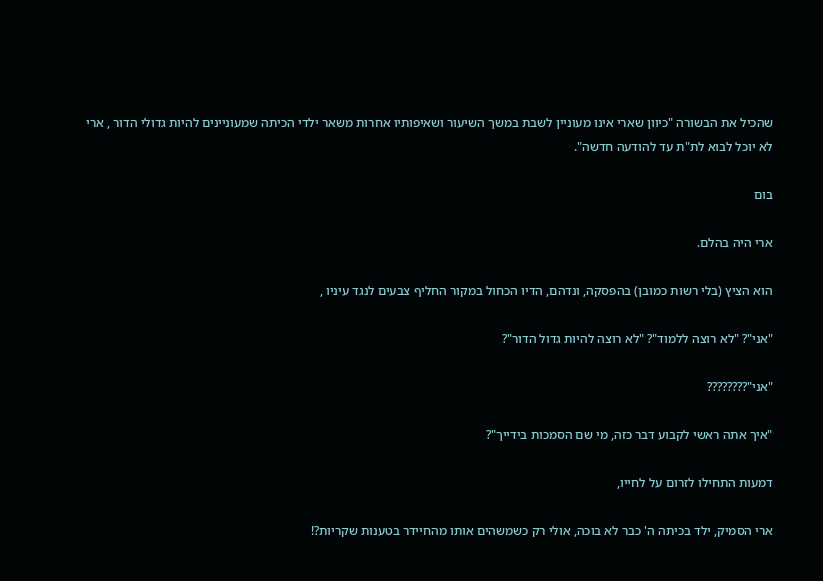שהכיל את הבשורה "כיוון שארי אינו מעוניין לשבת במשך השיעור ושאיפותיו אחרות משאר ילדי הכיתה שמעוניינים להיות גדולי הדור , ארי לא יוכל לבוא לת"ת עד להודעה חדשה".

בום

ארי היה בהלם.

הוא הציץ (בלי רשות כמובן) בהפסקה, ונדהם, הדיו הכחול במקור החליף צבעים לנגד עיניו ,

"אני"? "לא רוצה ללמוד"? "לא רוצה להיות גדול הדור"?

"אני"????????

"איך אתה ראשי לקבוע דבר כזה, מי שם הסמכות בידייך"?

דמעות התחילו לזרום על לחייו,

ארי הסמיק, ילד בכיתה ה' כבר לא בוכה, אולי רק כשמשהים אותו מהחיידר בטענות שקריות?!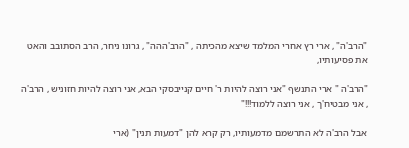"הרב'ה" , ארי רץ אחרי המלמד שיצא מהכיתה , "הרב'ההה" , גרונו ניחר, הרב הסתובב והאט את פסיעותיו,

"הרב'ה " ארי התנשף "אני רוצה להיות ר' חיים קנייבסקי הבא, אני רוצה להיות חזוניש , הרב'ה , אני מבטיח'ך , אני רוצה ללמוד!!!"

אבל הרב'ה לא התרשמם מדמעותיו, רק קרא להן "דמעות תנין" (ארי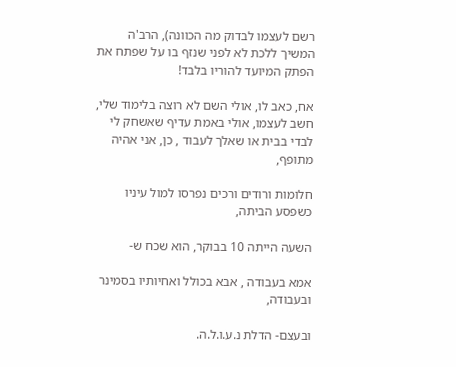רשם לעצמו לבדוק מה הכוונה), הרב'ה המשיך ללכת לא לפני שנזף בו על שפתח את הפתק המיועד להוריו בלבד!

אח, כאב לו, אולי השם לא רוצה בלימוד שלי, חשב לעצמו, אולי באמת עדיף שאשחק לי לבדי בבית או שאלך לעבוד , כן, אני אהיה מתופף,

חלומות ורודים ורכים נפרסו למול עיניו כשפסע הביתה,

השעה הייתה 10 בבוקר, הוא שכח ש-

אמא בעבודה , אבא בכולל ואחיותיו בסמינר ובעבודה,

ובעצם- הדלת נ.ע.ו.ל.ה.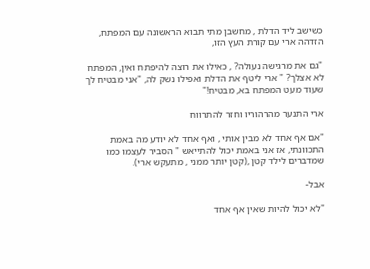כשישב ליד הדלת , מחשבן מתי תבוא הראשונה עם המפתח, הזדהה ארי עם קורת העץ הזו,

"גם את מרגישה נעולה? , כאילו את רוצה להיפתח ואין, המפתח לא אצלך? " ארי ליטף את הדלת ואפילו נשק לה, "אני מבטיח לך שעוד מעט המפתח בא, מבטיח!"

ארי התנער מהרהוריו וחזר להתרווח

"אם אף אחד לא מבין אותי , ואף אחד לא יודע מה באמת התכוונתי, אז אני באמת יכול להתייאש " הסביר לעצמו כמו שמדברים לילד קטן ,(קטן יותר ממני , מתעקש ארי).

אבל-

"לא יכול להיות שאין אף אחד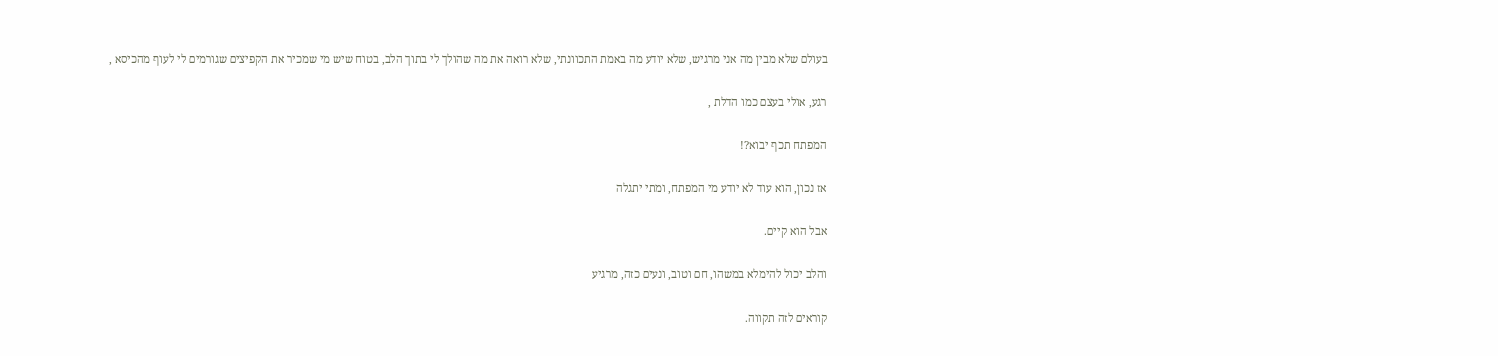בעולם שלא מבין מה אני מרגיש, שלא יודע מה באמת התכוונתי, שלא רואה את מה שהולך לי בתוך הלב, בטוח שיש מי שמכיר את הקפיצים שגורמים לי לעוף מהכיסא ,

רגע, אולי בעצם כמו הדלת ,

המפתח תכף יבוא?!

אז נכון, הוא עוד לא יודע מי המפתח, ומתי יתגלה

אבל הוא קיים.

והלב יכול להימלא במשהו, חם וטוב, ונעים כזה, מרגיע

קוראים לזה תקווה.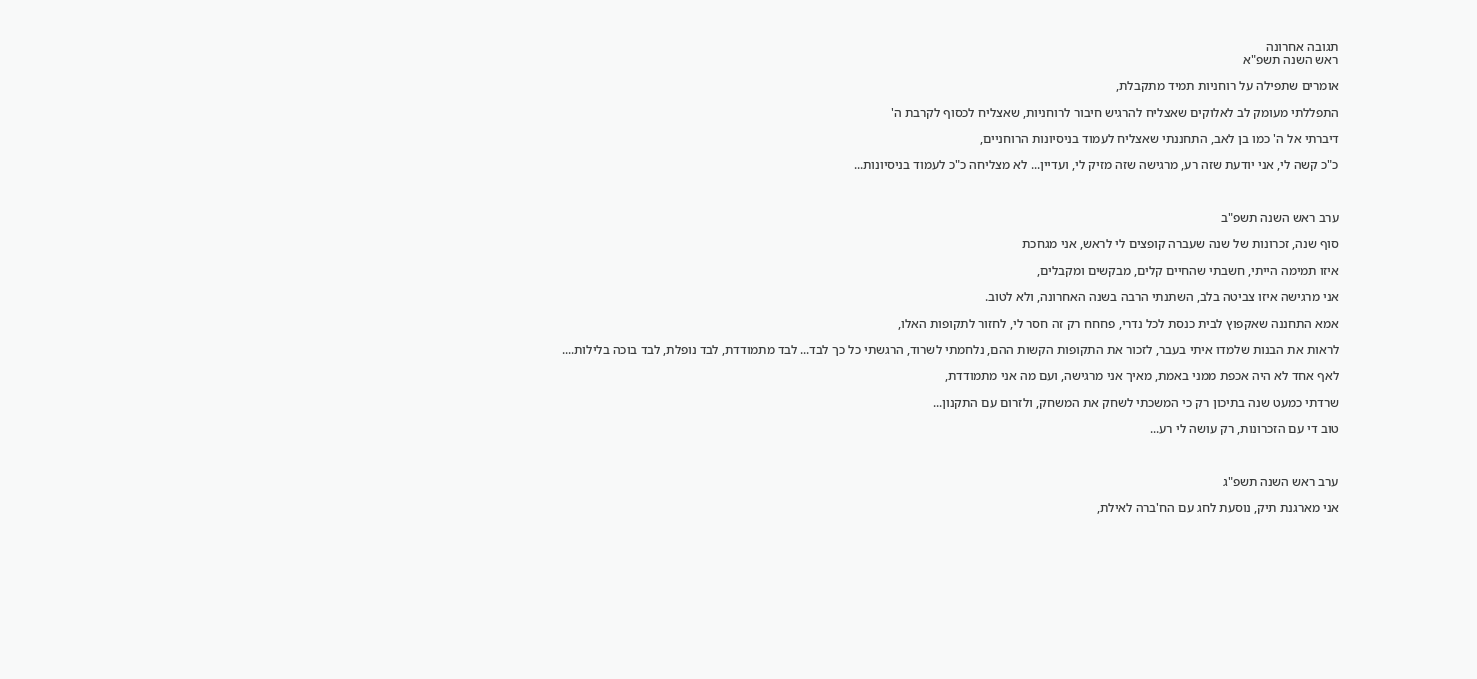תגובה אחרונה
ראש השנה תשפ"א

אומרים שתפילה על רוחניות תמיד מתקבלת,

התפללתי מעומק לב לאלוקים שאצליח להרגיש חיבור לרוחניות, שאצליח לכסוף לקרבת ה'

דיברתי אל ה' כמו בן לאב, התחננתי שאצליח לעמוד בניסיונות הרוחניים,

כ"כ קשה לי, אני יודעת שזה רע, מרגישה שזה מזיק לי, ועדיין... לא מצליחה כ"כ לעמוד בניסיונות...



ערב ראש השנה תשפ"ב

סוף שנה, זכרונות של שנה שעברה קופצים לי לראש, אני מגחכת

איזו תמימה הייתי, חשבתי שהחיים קלים, מבקשים ומקבלים,

אני מרגישה איזו צביטה בלב, השתנתי הרבה בשנה האחרונה, ולא לטוב.

אמא התחננה שאקפוץ לבית כנסת לכל נדרי, פחחח רק זה חסר לי, לחזור לתקופות האלו,

לראות את הבנות שלמדו איתי בעבר, לזכור את התקופות הקשות ההם, נלחמתי לשרוד, הרגשתי כל כך לבד... לבד מתמודדת, לבד נופלת, לבד בוכה בלילות....

לאף אחד לא היה אכפת ממני באמת, מאיך אני מרגישה, ועם מה אני מתמודדת,

שרדתי כמעט שנה בתיכון רק כי המשכתי לשחק את המשחק, ולזרום עם התקנון...

טוב די עם הזכרונות, רק עושה לי רע...



ערב ראש השנה תשפ"ג

אני מארגנת תיק, נוסעת לחג עם הח'ברה לאילת,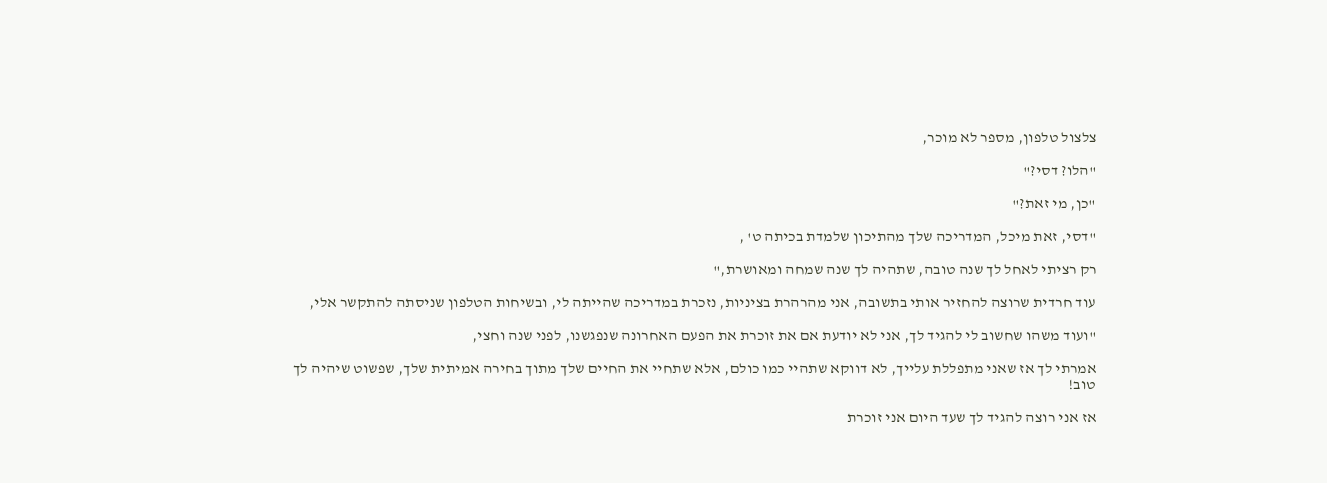צלצול טלפון, מספר לא מוכר,

"הלו? דסי?"

"כן, מי זאת?"

"דסי, זאת מיכל, המדריכה שלך מהתיכון שלמדת בכיתה ט' ,

רק רציתי לאחל לך שנה טובה, שתהיה לך שנה שמחה ומאושרת,"

עוד חרדית שרוצה להחזיר אותי בתשובה, אני מהרהרת בציניות, נזכרת במדריכה שהייתה לי, ובשיחות הטלפון שניסתה להתקשר אלי,

"ועוד משהו שחשוב לי להגיד לך, אני לא יודעת אם את זוכרת את הפעם האחרונה שנפגשנו, לפני שנה וחצי,

אמרתי לך אז שאני מתפללת עלייך, לא דווקא שתהיי כמו כולם, אלא שתחיי את החיים שלך מתוך בחירה אמיתית שלך, שפשוט שיהיה לך טוב!

אז אני רוצה להגיד לך שעד היום אני זוכרת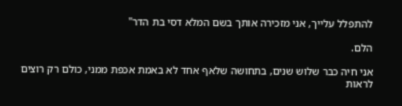להתפלל עלייך, אני מזכירה אותך בשם המלא דסי בת הדר"

הלם.

אני חיה כבר שלוש שנים, בתחושה שלאף אחד לא באמת אכפת ממני, כולם רק רוצים לראות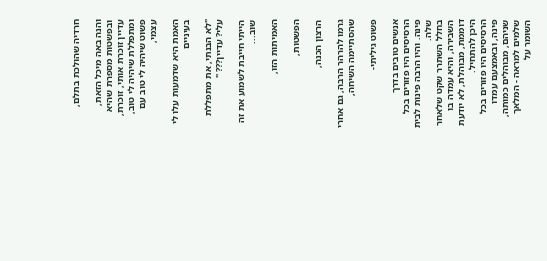חרדיה שהולכת בתלם,

והנה באה מיכל הזאת, ובפשטות מספרת שהיא עדיין זוכרת אותי, זוכרת, ומתפללת שיהיה לי טוב, פשוט שיהיה לי טוב עם עצמי,

האמת היא שדמעות עלו לי בעיניים

"לא הבנתי, את מתפללת עלי? עדיין??? "

הייתי חייבת לשמוע את זה שוב...

האמיתות הזו,

הפשטות,

הרצון הכנה,

גרמו להרהר הרבה, גם אחרי שהסתיימה השיחה,

פשוט גיליתי-

אנשים טובים בדרך
הרסיסים היו פזורים בכל פינה. והיו הרבה פינות לבית שלה.
בחלל השתרר שקט שלאחר השבירה, והיא עמדה בו דוממת, מבוהלת, לא יודעת היכן להתחיל.
הרסיסים היו פזורים בכל פינה, ובאמצעם עמדו שניהם, מבוהלים כמותה, שלמים למראה - המלאך השומר על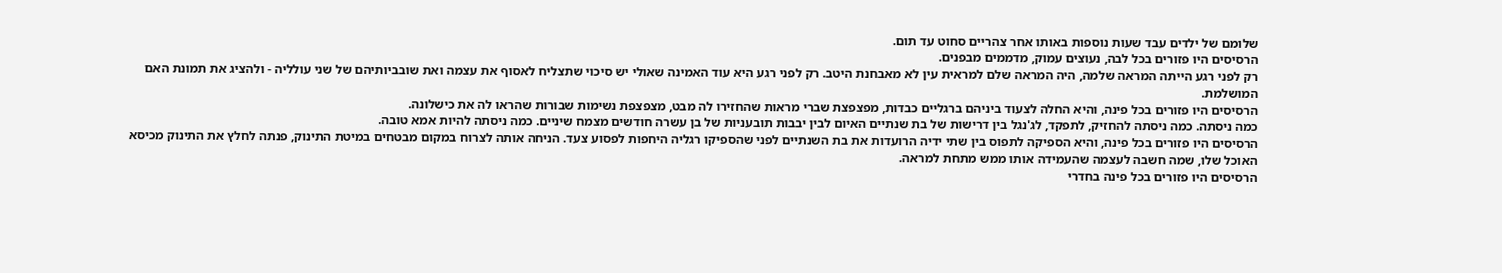שלומם של ילדים עבד שעות נוספות באותו אחר צהריים סחוט עד תום.
הרסיסים היו פזורים בכל לבה, נעוצים עמוק, מדממים מבפנים.
רק לפני רגע הייתה המראה שלמה, היה המראה שלם למראית עין לא מאבחנת היטב. רק לפני רגע היא עוד האמינה שאולי יש סיכוי שתצליח לאסוף את עצמה ואת שובביותיהם של שני עולליה - ולהציג את תמונת האם המושלמת.
הרסיסים היו פזורים בכל פינה, והיא החלה לצעוד ביניהם ברגליים כבדות, מפצפצת שברי מראות שהחזירו לה מבט, מצפצפת נשימות שבורות שהראו לה את כישלונה.
כמה ניסתה. כמה ניסתה להחזיק, לתפקד, לג'נגל בין דרישות של בת שנתיים האיום לבין יבבות תובעניות של בן עשרה חודשים מצמח שיניים. כמה ניסתה להיות אמא טובה.
הרסיסים היו פזורים בכל פינה, והיא הספיקה לתפוס בין שתי ידיה הרועדות את בת השנתיים לפני שהספיקו רגליה היחפות לפסוע צעד. הניחה אותה לצרוח במקום מבטחים במיטת התינוק, פנתה לחלץ את התינוק מכיסא האוכל שלו, שמה חשבה לעצמה שהעמידה אותו ממש מתחת למראה.
הרסיסים היו פזורים בכל פינה בחדרי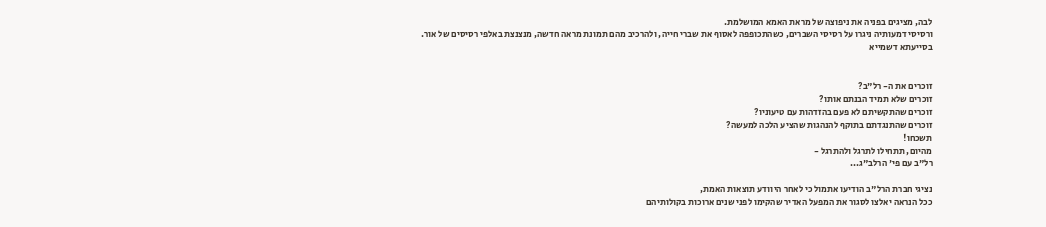לבה, מציגים בפניה את ניפוצה של מראת האמא המושלמת.
ורסיסי דמעותיה ניגרו על רסיסי השברים, כשהתכופפה לאסוף את שברי חייה, ולהרכיב מהם תמונת מראה חדשה, מנצנצת באלפי רסיסים של אור.
בסייעתא דשמייא


זוכרים את ה- רל"ב?
זוכרים שלא תמיד הבנתם אותו?
זוכרים שהתקשיתם לא פעם בהזדהות עם טיעוניו?
זוכרים שהתנגדתם בתוקף להנהגות שהציע הלכה למעשה?
תשכחו!
מהיום, תתחילו לתרגל ולהתרגל -
רל"ב עם פי' הרלב"ג...

נציגי חברת הרל"ב הודיעו אתמול כי לאחר היוודע תוצאות האמת,
ככל הנראה יאלצו לסגור את המפעל האדיר שהקימו לפני שנים ארוכות בקולותיהם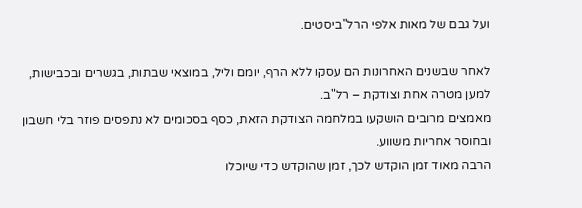ועל גבם של מאות אלפי הרל"ביסטים.

לאחר שבשנים האחרונות הם עסקו ללא הרף, יומם וליל, במוצאי שבתות, בגשרים ובכבישות, למען מטרה אחת וצודקת – רל"ב.
מאמצים מרובים הושקעו במלחמה הצודקת הזאת, כסף בסכומים לא נתפסים פוזר בלי חשבון ובחוסר אחריות משווע.
הרבה מאוד זמן הוקדש לכך, זמן שהוקדש כדי שיוכלו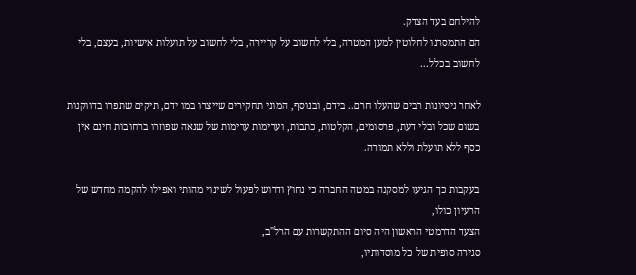להילחם בעד הצדק.
הם התמסרנו לחלוטין למען המטרה, בלי לחשוב על קריירה, בלי לחשוב על תועלות אישיות, בעצם, בלי לחשוב בכלל...

לאחר ניסיונות רבים שהעלו חרם.. בידם, ובנוסף, המוני תחקירים שייצרו במו ידם, תיקים שתפרו בדווקנות בשום שכל ובלי דעת, פרסומים, הקלטות, כתבות, וערימות ערימות של שנאה שפוזרו ברחובות חינם אין כסף ללא תועלת וללא תמורה.

בעקבות כך הגיעו למסקנה במטה החברה כי נחוץ ודרוש לפעול לשינוי מהותי ואפילו להקמה מחדש של הרעיון כולו,
הצעד הדרמטי הראשון היה סיום ההתקשרות עם הרל"ב,
סגירה סופית של כל מוסדותיו,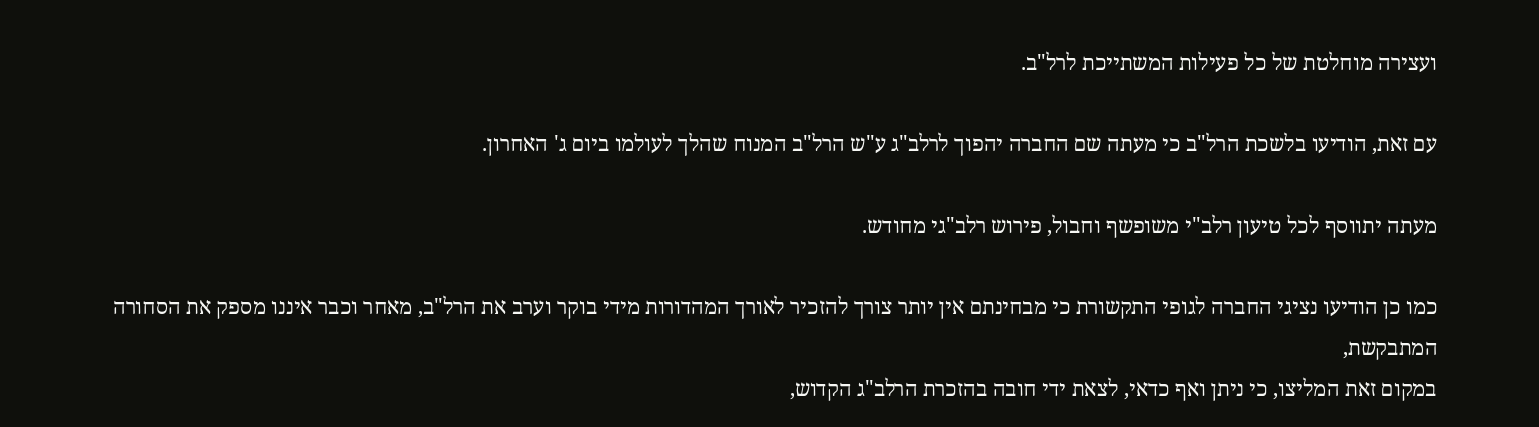ועצירה מוחלטת של כל פעילות המשתייכת לרל"ב.

עם זאת, הודיעו בלשכת הרל"ב כי מעתה שם החברה יהפוך לרלב"ג ע"ש הרל"ב המנוח שהלך לעולמו ביום ג' האחרון.

מעתה יתווסף לכל טיעון רלב"י משופשף וחבול, פירוש רלב"גי מחודש.

כמו כן הודיעו נציגי החברה לגופי התקשורת כי מבחינתם אין יותר צורך להזכיר לאורך המהדורות מידי בוקר וערב את הרל"ב, מאחר וכבר איננו מספק את הסחורה המתבקשת,
במקום זאת המליצו, כי ניתן ואף כדאי, לצאת ידי חובה בהזכרת הרלב"ג הקדוש,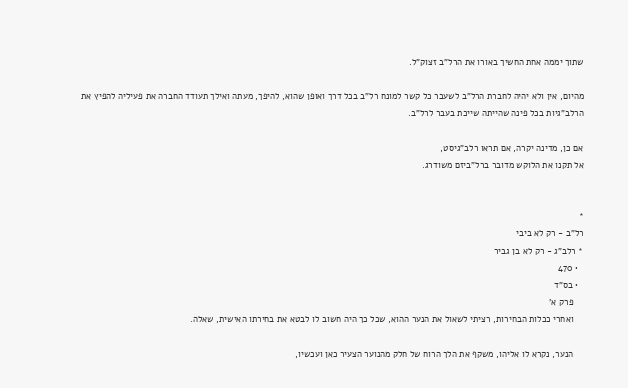שתוך יממה אחת החשיך באורו את הרל"ב זצוק"ל.

מהיום, אין ולא יהיה לחברת הרל"ב לשעבר כל קשר למונח רל"ב בכל דרך ואופן שהוא, להיפך, מעתה ואילך תעודד החברה את פעיליה להפיץ את הרלב"גיות בכל פינה שהייתה שייכת בעבר לרל"ב.

אם כן, מדינה יקרה, אם תראו רלב"גיסט,
אל תקנו את הלוקש מדובר ברל"ביזם משודרג.


*
רל"ב - רק לא ביבי
* רלב"ג - רק לא בן גביר
  • 470
  • בס"ד
    פרק א'
    ואחרי ככלות הבחירות, רציתי לשאול את הנער ההוא, שכל כך היה חשוב לו לבטא את בחירתו האישית, שאלה.

    הנער, נקרא לו אליהו, משקף את הלך הרוח של חלק מהנוער הצעיר כאן ועכשיו,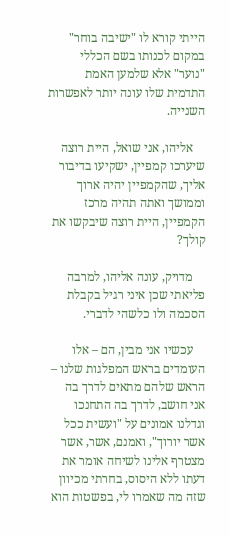הייתי קורא לו "ישיבה בוחר" במקום לכנותו בשם הכללי "נוער" אלא שלמען האמת התדמית שלו עונה יותר לאפשרות השנייה.

    אליהו, אני שואל, היית רוצה שיערכו קמפיין, ישקיעו בדיבור אליך, שהקמפיין יהיה ארוך וממושך ואתה תהיה מרכז הקמפיין, היית רוצה שיבקשו את קולך?

    מדויק, עונה אליהו, למרבה פליאתי שכן איני רגיל בקבלת הסכמה ולו כלשהי לדברי.

    עכשיו אני מבין, הם – אלו העומדים בראש המפלגות שלנו – הראש שלהם מתאים לדרך בה אני חושב, לדרך בה התחנכו וגדלנו אמונים על "ועשית ככל אשר יורוך", ואמנם, אשר, אשר מצטרף אלינו לשיחה אומר את דעתו ללא היסוס, בחרתי מכיוון שזה מה שאמרו לי, בפשטות הוא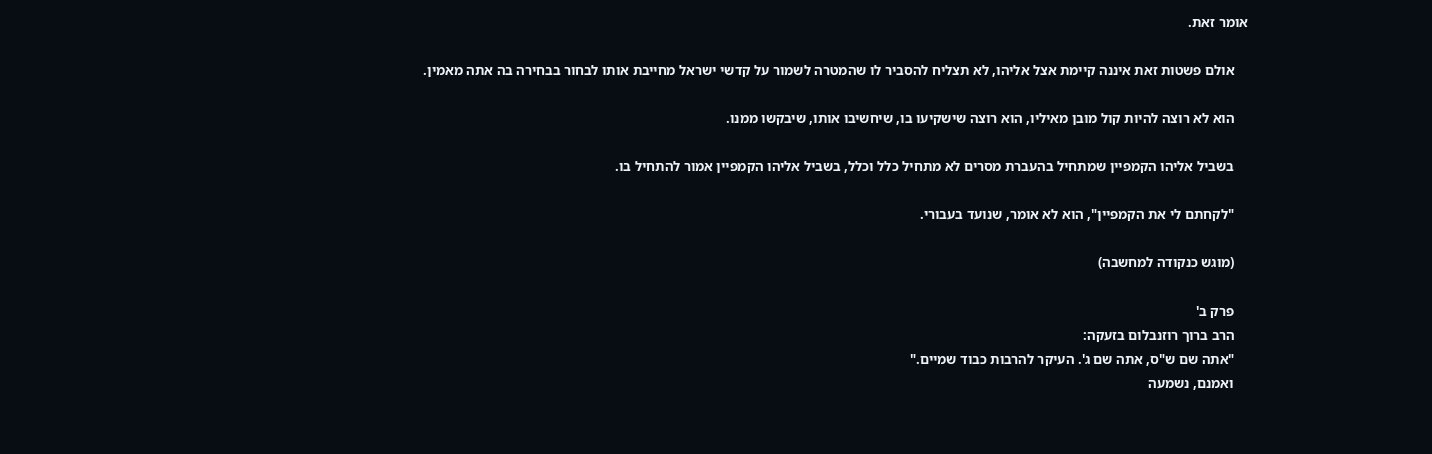אומר זאת.

    אולם פשטות זאת איננה קיימת אצל אליהו, לא תצליח להסביר לו שהמטרה לשמור על קדשי ישראל מחייבת אותו לבחור בבחירה בה אתה מאמין.

    הוא לא רוצה להיות קול מובן מאיליו, הוא רוצה שישקיעו בו, שיחשיבו אותו, שיבקשו ממנו.

    בשביל אליהו הקמפיין שמתחיל בהעברת מסרים לא מתחיל כלל וכלל, בשביל אליהו הקמפיין אמור להתחיל בו.

    "לקחתם לי את הקמפיין", הוא לא אומר, שנועד בעבורי.

    (מוגש כנקודה למחשבה)

    פרק ב'
    הרב ברוך רוזנבלום בזעקה:
    "אתה שם ש"ס, אתה שם ג'. העיקר להרבות כבוד שמיים."
    ואמנם, נשמעה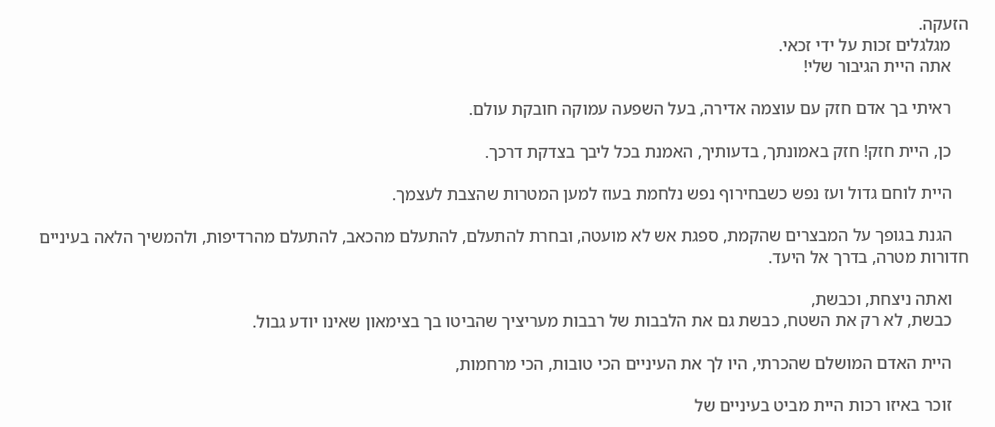הזעקה.
    מגלגלים זכות על ידי זכאי.
    אתה היית הגיבור שלי!

    ראיתי בך אדם חזק עם עוצמה אדירה, בעל השפעה עמוקה חובקת עולם.

    כן, היית חזק! חזק באמונתך, בדעותיך, האמנת בכל ליבך בצדקת דרכך.

    היית לוחם גדול ועז נפש כשבחירוף נפש נלחמת בעוז למען המטרות שהצבת לעצמך.

    הגנת בגופך על המבצרים שהקמת, ספגת אש לא מועטה, ובחרת להתעלם, להתעלם מהכאב, להתעלם מהרדיפות, ולהמשיך הלאה בעיניים חדורות מטרה, בדרך אל היעד.

    ואתה ניצחת, וכבשת,
    כבשת, לא רק את השטח, כבשת גם את הלבבות של רבבות מעריציך שהביטו בך בצימאון שאינו יודע גבול.

    היית האדם המושלם שהכרתי, היו לך את העיניים הכי טובות, הכי מרחמות,

    זוכר באיזו רכות היית מביט בעיניים של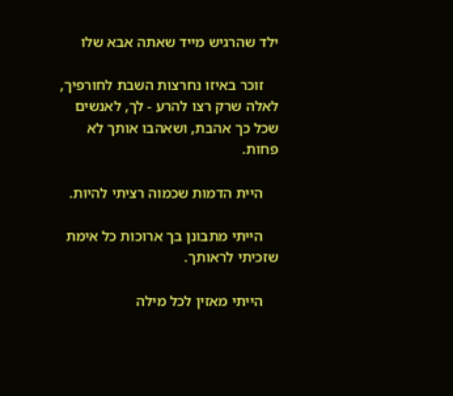ילד שהרגיש מייד שאתה אבא שלו

    זוכר באיזו נחרצות השבת לחורפיך, לאלה שרק רצו להרע - לך, לאנשים שכל כך אהבת, ושאהבו אותך לא פחות.

    היית הדמות שכמוה רציתי להיות.

    הייתי מתבונן בך ארוכות כל אימת שזכיתי לראותך.

    הייתי מאזין לכל מילה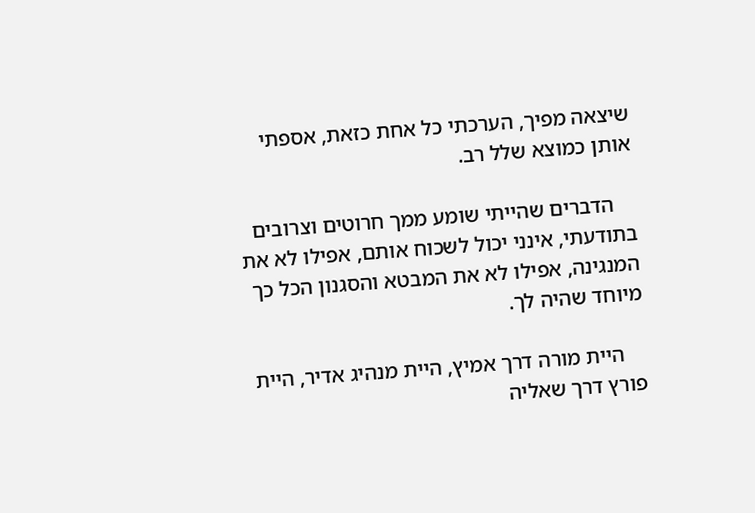שיצאה מפיך, הערכתי כל אחת כזאת, אספתי אותן כמוצא שלל רב.

    הדברים שהייתי שומע ממך חרוטים וצרובים בתודעתי, אינני יכול לשכוח אותם, אפילו לא את המנגינה, אפילו לא את המבטא והסגנון הכל כך מיוחד שהיה לך.

    היית מורה דרך אמיץ, היית מנהיג אדיר, היית פורץ דרך שאליה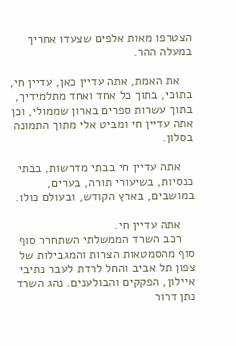הצטרפו מאות אלפים שצעדו אחריך במעלה ההר.

    את האמת, אתה עדיין כאן, עדיין חי, בתוכי, בתוך כל אחד ואחד מתלמידיך, בתוך עשרות ספרים בארון שממולי, וכן אתה עדיין חי ומביט אלי מתוך התמונה בסלון.

    אתה עדיין חי בבתי מדרשות, בבתי כנסיות, בשיעורי תורה, בערים, במושבים, בארץ הקודש, ובעולם כולו.

    אתה עדיין חי.
    רכב השרד הממשלתי השתחרר סוף סוף מהסמטאות הצרות והמגבילות של צפון תל אביב והחל לרדת לעבר נתיבי איילון, הפקקים והבולענים. נהג השרד נתן דרור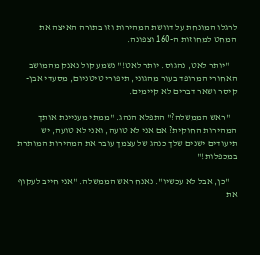לרגלו המונחת על דוושת המהירות וזו בתורה האיצה את המחט למחוזות ה-160 וצפונה.

    "יותר לאט, נהגוס. יותר לאט!" נשמע קול נאנק מהמושב האחורי המרופד בעור מהגוני, תיפורי טיטניום, מסעדי אבן-קיסר ושאר דברים לא קיימים.

    "ראש הממשלה?" התפלא הנהג. "ממתי מעניינת אותך המהירות החוקית? אם אני לא טועה, ואני לא טועה, יש תיעודים ישנים שלך כנהג של עצמך עובר את המהירות המותרת במכפלות!"

    "כן, אבל לא עכשיו". נאנח ראש הממשלה. "אני חייב לעקוף את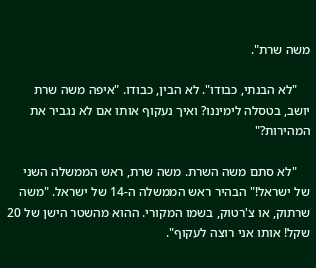משה שרת".

    "לא הבנתי, כבודו". לא הבין, כבודו. "איפה משה שרת יושב, בטסלה לימיננו? ואיך נעקוף אותו אם לא נגביר את המהירות?"

    "לא סתם משה השרת. משה שרת, ראש הממשלה השני של ישראל!" הבהיר ראש הממשלה ה-14 של ישראל. "משה שרתוק, או צ'רטוק, בשמו המקורי. ההוא מהשטר הישן של 20 שקל! אותו אני רוצה לעקוף".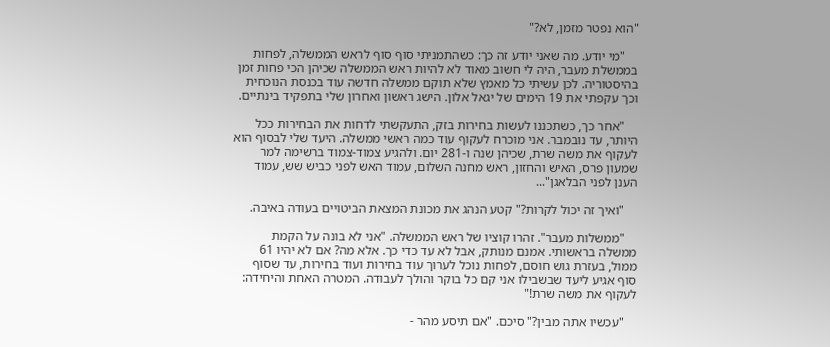"הוא נפטר מזמן, לא?"

    "מי יודע. מה שאני יודע זה כך: כשהתמניתי סוף סוף לראש הממשלה, לפחות בממשלת מעבר, היה לי חשוב מאוד לא להיות ראש הממשלה שכיהן הכי פחות זמן בהיסטוריה. לכן עשיתי כל מאמץ שלא תוקם ממשלה חדשה עוד בכנסת הנוכחית וכך עקפתי את 19 הימים של יגאל אלון. הישג ראשון ואחרון שלי בתפקיד בינתיים.

    "אחר כך, כשתכננו לעשות בחירות בזק, התעקשתי לדחות את הבחירות ככל היותר, עד נובמבר. אני מוכרח לעקוף עוד כמה ראשי ממשלה. היעד שלי לבסוף הוא לעקוף את משה שרת, שכיהן שנה ו-281 יום. ולהגיע צמוד-צמוד ברשימה למר שמעון פרס, האיש והחזון, ראש מחנה השלום, עמוד האש לפני כביש שש, עמוד הענן לפני הבלאגן"...

    "ואיך זה יכול לקרות?" קטע הנהג את מכונת המצאת הביטויים בעודה באיבה.

    "ממשלות מעבר". זהרו קוציו של ראש הממשלה. "אני לא בונה על הקמת ממשלה בראשותי. אמנם מנותק, אבל לא עד כדי כך. אלא מה? אם לא יהיו 61 ממול, בעזרת גוש חוסם, לפחות נוכל לערוך עוד בחירות ועוד בחירות, עד שסוף סוף אגיע ליעד שבשבילו אני קם כל בוקר והולך לעבודה. המטרה האחת והיחידה: לעקוף את משה שרת!"

    "עכשיו אתה מבין?" סיכם. "אם תיסע מהר -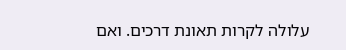עלולה לקרות תאונת דרכים. ואם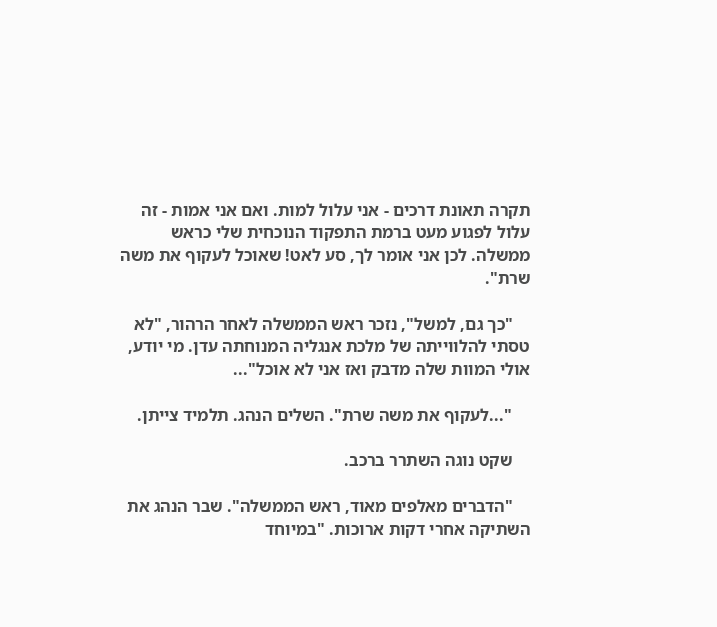תקרה תאונת דרכים - אני עלול למות. ואם אני אמות - זה עלול לפגוע מעט ברמת התפקוד הנוכחית שלי כראש ממשלה. לכן אני אומר לך, סע לאט! שאוכל לעקוף את משה שרת".

    "כך גם, למשל", נזכר ראש הממשלה לאחר הרהור, "לא טסתי להלווייתה של מלכת אנגליה המנוחתה עדן. מי יודע, אולי המוות שלה מדבק ואז אני לא אוכל"...

    "...לעקוף את משה שרת". השלים הנהג. תלמיד צייתן.

    שקט נוגה השתרר ברכב.

    "הדברים מאלפים מאוד, ראש הממשלה". שבר הנהג את השתיקה אחרי דקות ארוכות. "במיוחד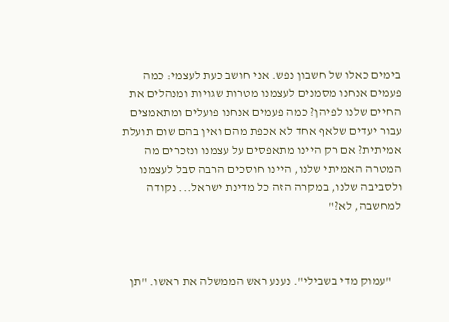בימים כאלו של חשבון נפש. אני חושב כעת לעצמי: כמה פעמים אנחנו מסמנים לעצמנו מטרות שגויות ומנהלים את החיים שלנו לפיהן? כמה פעמים אנחנו פועלים ומתאמצים עבור יעדים שלאף אחד לא אכפת מהם ואין בהם שום תועלת אמיתית? אם רק היינו מתאפסים על עצמנו ונזכרים מה המטרה האמיתי שלנו, היינו חוסכים הרבה סבל לעצמנו ולסביבה שלנו, במקרה הזה כל מדינת ישראל... נקודה למחשבה, לא?"



    "עמוק מדי בשבילי". נענע ראש הממשלה את ראשו. "תן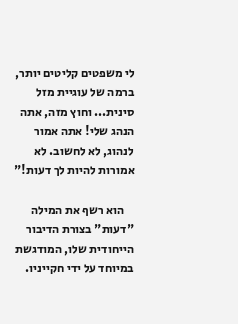לי משפטים קליטים יותר, ברמה של עוגיית מזל סינית... וחוץ מזה, אתה הנהג שלי! אתה אמור לנהוג, לא לחשוב. לא אמורות להיות לך דעות!"

    הוא רשף את המילה "דעות" בצורת הדיבור הייחודית שלו, המודגשת במיוחד על ידי חקייניו.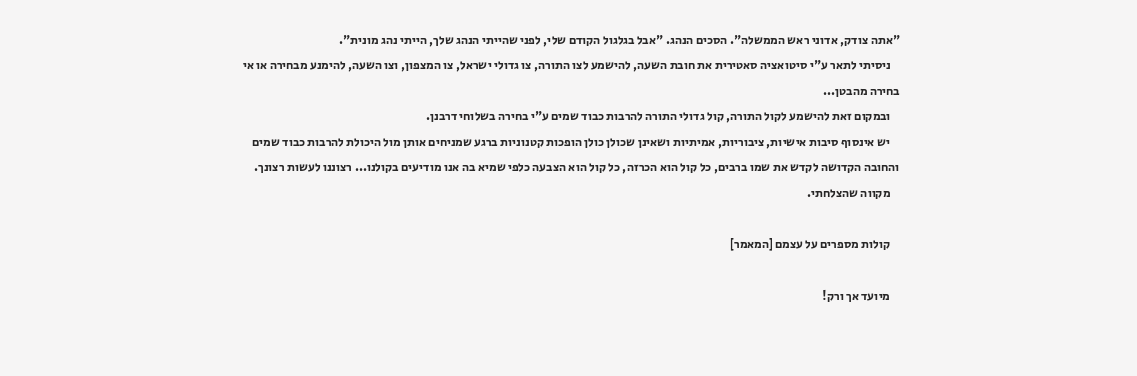"אתה צודק, אדוני ראש הממשלה". הסכים הנהג. "אבל בגלגול הקודם שלי, לפני שהייתי הנהג שלך, הייתי נהג מונית".
    ניסיתי לתאר ע"י סיטואציה סאטירית את חובת השעה, להישמע לצו התורה, צו גדולי ישראל, צו המצפון, וצו השעה, להימנע מבחירה או אי בחירה מהבטן...
    ובמקום זאת להישמע לקול התורה, קול גדולי התורה להרבות כבוד שמים ע"י בחירה בשלוחי דרבנן.
    יש אינסוף סיבות אישיות, ציבוריות, אמיתיות ושאינן שכולן כולן הופכות קטנוניות ברגע שמניחים אותן מול היכולת להרבות כבוד שמים והחובה הקדושה לקדש את שמו ברבים, כל קול הוא הכרזה, כל קול הוא הצבעה כלפי שמיא בה אנו מודיעים בקולנו... רצוננו לעשות רצונך.
    מקווה שהצלחתי.

    קולות מספרים על עצמם [המאמר]

    מיועד אך ורק!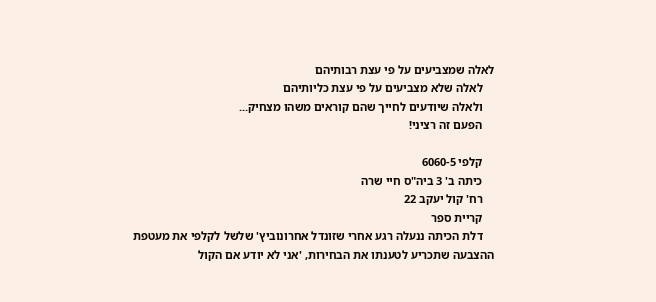לאלה שמצביעים על פי עצת רבותיהם
    לאלה שלא מצביעים על פי עצת כליותיהם
    ולאלה שיודעים לחייך שהם קוראים משהו מצחיק...
    הפעם זה רציני!

    קלפי 6060-5
    כיתה ב' 3 ביה"ס חיי שרה
    רח' קול יעקב 22
    קריית ספר
    דלת הכיתה ננעלה רגע אחרי שזונדל אחרונוביץ' שלשל לקלפי את מעטפת ההצבעה שתכריע לטענתו את הבחירות, 'אני לא יודע אם הקול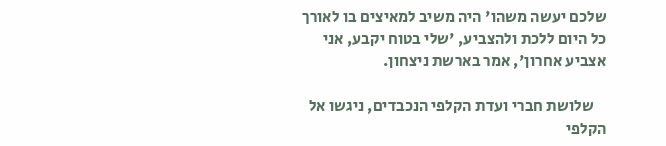שלכם יעשה משהו' היה משיב למאיצים בו לאורך כל היום ללכת ולהצביע, 'שלי בטוח יקבע, אני אצביע אחרון', אמר בארשת ניצחון.

    שלושת חברי ועדת הקלפי הנכבדים, ניגשו אל הקלפי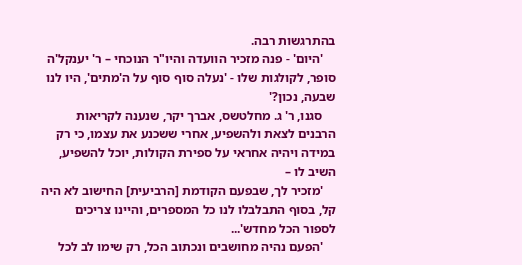בהתרגשות רבה.
    'היום' - פנה מזכיר הוועדה והיו"ר הנוכחי – ר' יענקל'ה סופר, לקולגות שלו - 'נעלה סוף סוף על ה'מתים', היו לנו שבעה, נכון?'
    סגנו, ר' ג. מחלטשס, אברך יקר, שנענה לקריאות הרבנים לצאת ולהשפיע, אחרי ששכנע את עצמו, כי רק במידה ויהיה אחראי על ספירת הקולות, יוכל להשפיע, השיב לו –
    'מזכיר לך, שבפעם הקודמת [הרביעית] החישוב לא היה קל, בסוף התבלבלו לנו כל המספרים, והיינו צריכים לספור הכל מחדש'...
    'הפעם נהיה מחושבים ונכתוב הכל, רק שימו לב לכל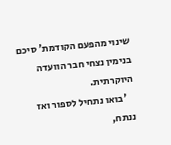שינוי מהפעם הקודמת' סיכם בנימין נצחי חבר הוועדה היוקרתית.
    'בואו נתחיל לספור ואז ננתח,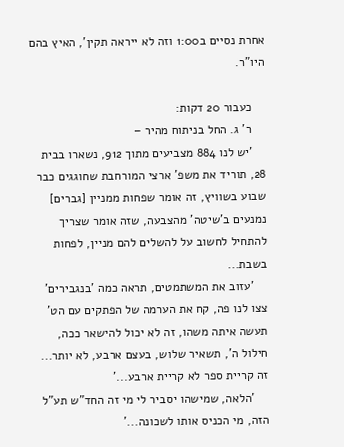אחרת נסיים ב1:00 וזה לא ייראה תקין', האיץ בהם היו"ר.

    כעבור 20 דקות:
    ר' ג. החל בניתוח מהיר –
    'יש לנו 884 מצביעים מתוך 912, נשארו בבית 28, תוריד את משפ' ארצי המורחבת שחוגגים כבר שבוע בשוויץ, זה אומר שפחות ממניין [גברים] נמנעים ב'שיטה' מהצבעה, שזה אומר שצריך להתחיל לחשוב על להשלים להם מניין, לפחות בשבת...
    'עזוב את המשתמטים, תראה כמה 'בנגבירים' צצו לנו פה, קח את הערמה של הפתקים עם הט' תעשה איתה משהו, זה לא יכול להישאר ככה, חילול ה', תשאיר שלוש, בעצם ארבע, לא יותר... זה קריית ספר לא קריית ארבע...'
    'הלאה, שמישהו יסביר לי מי זה החד"ש תע"ל הזה, מי הכניס אותו לשכונה...'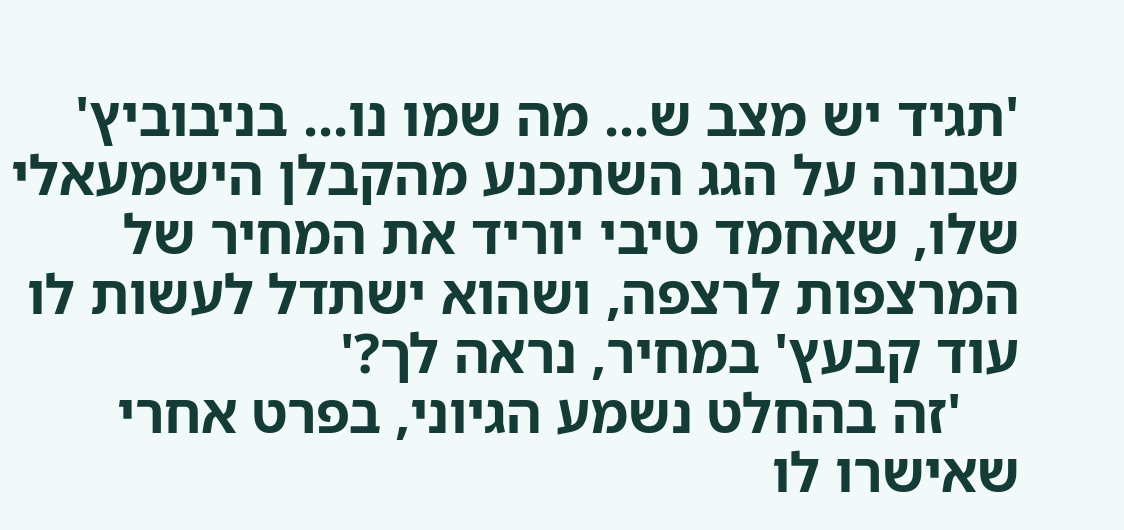'תגיד יש מצב ש... מה שמו נו... בניבוביץ' שבונה על הגג השתכנע מהקבלן הישמעאלי שלו, שאחמד טיבי יוריד את המחיר של המרצפות לרצפה, ושהוא ישתדל לעשות לו עוד קבעץ' במחיר, נראה לך?'
    'זה בהחלט נשמע הגיוני, בפרט אחרי שאישרו לו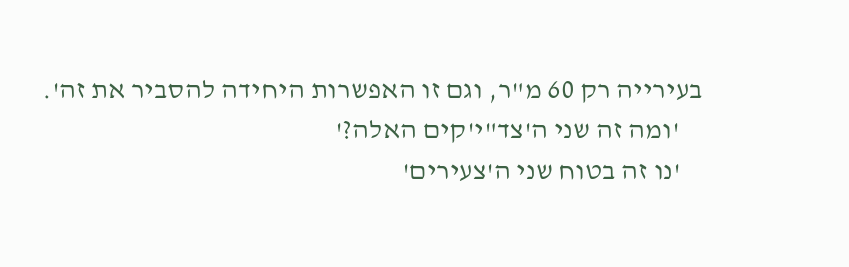בעירייה רק 60 מ"ר, וגם זו האפשרות היחידה להסביר את זה'.
    'ומה זה שני ה'צד"י'קים האלה?'
    'נו זה בטוח שני ה'צעירים'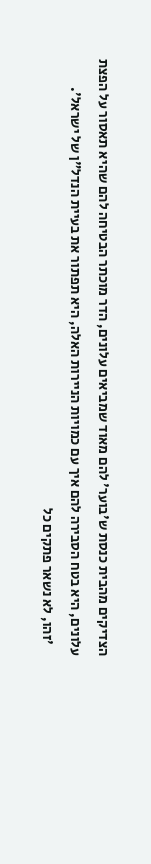הצדיקים מהבית כנסת ש'בוער' להם מאוד שמביאים עלונים, הדר מוכתר הבטיחה להם שהיא תאסור על הפצת עלונים, היא בטח הסבירה להם איך עם כמויות הניירות האלה, היא תפתור את בעיית הנדל"ן של ישראל'.
    'זהו, לא נשאר פתקים כל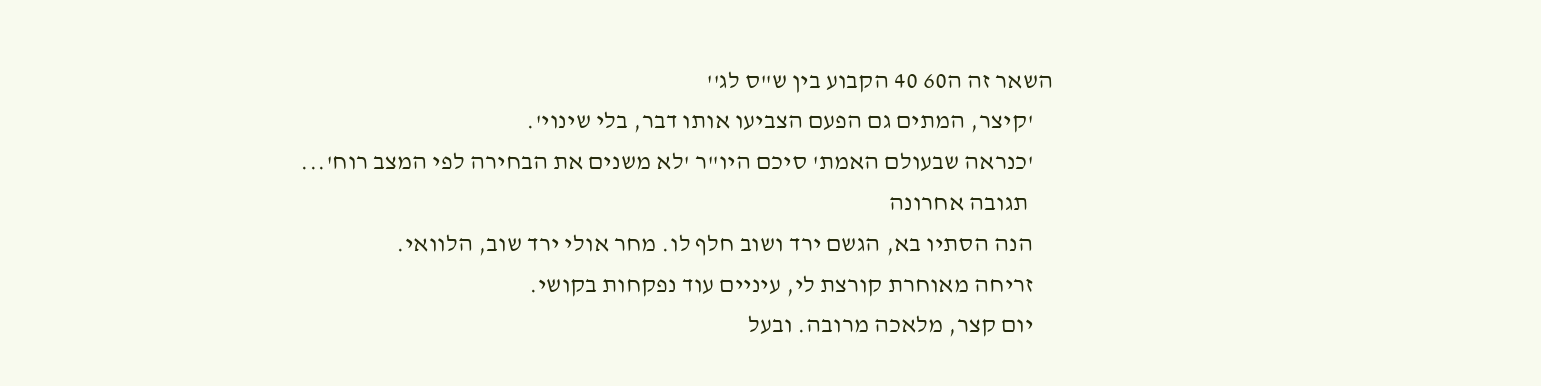השאר זה ה60 40 הקבוע בין ש"ס לג''
    'קיצר, המתים גם הפעם הצביעו אותו דבר, בלי שינוי'.
    'כנראה שבעולם האמת' סיכם היו"ר 'לא משנים את הבחירה לפי המצב רוח'...
     תגובה אחרונה
    הנה הסתיו בא, הגשם ירד ושוב חלף לו. מחר אולי ירד שוב, הלוואי.
    זריחה מאוחרת קורצת לי, עיניים עוד נפקחות בקושי.
    יום קצר, מלאכה מרובה. ובעל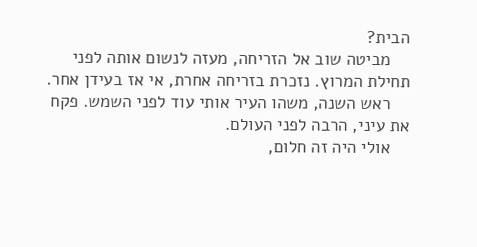הבית?
    מביטה שוב אל הזריחה, מעזה לנשום אותה לפני תחילת המרוץ. נזכרת בזריחה אחרת, אי אז בעידן אחר.
    ראש השנה, משהו העיר אותי עוד לפני השמש. פקח את עיני, הרבה לפני העולם.
    אולי היה זה חלום,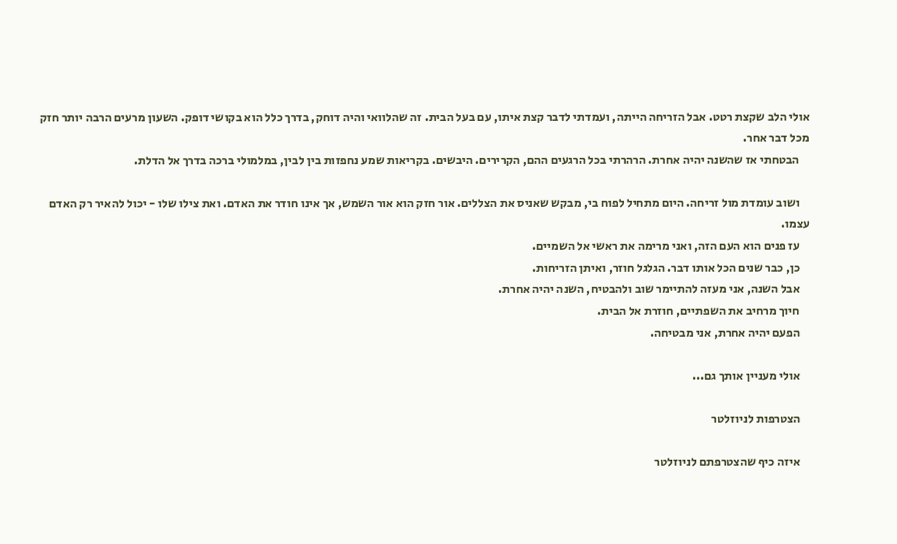אולי הלב שקצת רטט. אבל הזריחה הייתה, ועמדתי לדבר קצת איתו, עם בעל הבית. זה שהלוואי והיה דוחק, בדרך כלל הוא בקושי דופק. השעון מרעים הרבה יותר חזק מכל דבר אחר.
    הבטחתי אז שהשנה יהיה אחרת. הרהרתי בכל הרגעים ההם, הקרירים. היבשים. בקריאות שמע נחפזות בין לבין, במלמולי ברכה בדרך אל הדלת.

    ושוב עומדת מול זריחה. היום מתחיל לפוח בי, מבקש שאניס את הצללים. אור חזק הוא אור השמש, אך אינו חודר את האדם. ואת צילו שלו - יכול להאיר רק האדם עצמו.
    עז פנים הוא העם הזה, ואני מרימה את ראשי אל השמיים.
    כן, כבר שנים הכל אותו דבר. הגלגל חוזר, ואיתן הזריחות.
    אבל השנה, אני מעזה להתיימר שוב ולהבטיח, השנה יהיה אחרת.
    חיוך מרחיב את השפתיים, חוזרת אל הבית.
    הפעם יהיה אחרת, אני מבטיחה.

    אולי מעניין אותך גם...

    הצטרפות לניוזלטר

    איזה כיף שהצטרפתם לניוזלטר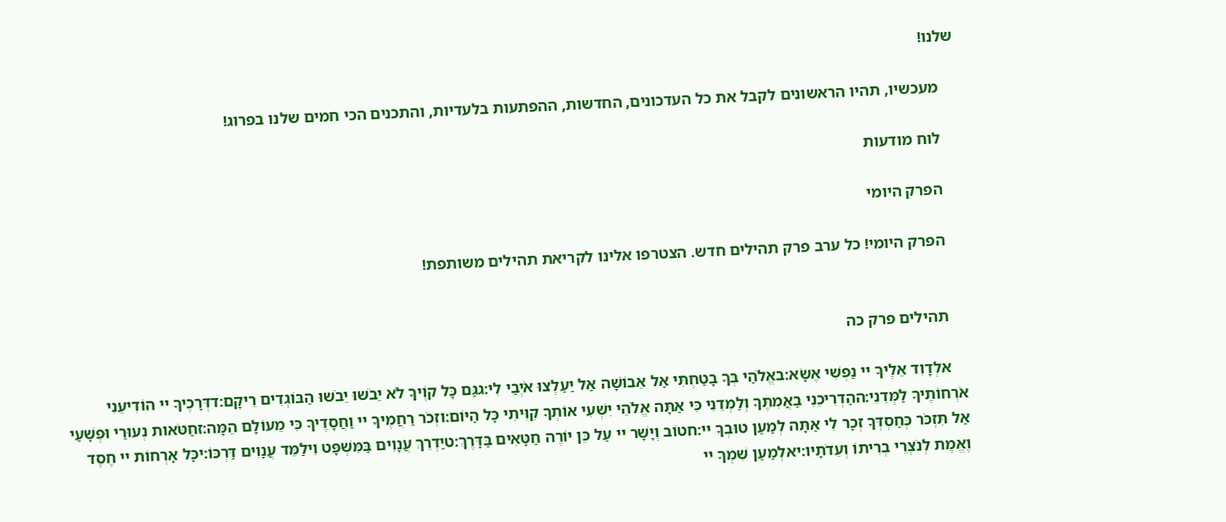שלנו!

    מעכשיו, תהיו הראשונים לקבל את כל העדכונים, החדשות, ההפתעות בלעדיות, והתכנים הכי חמים שלנו בפרוג!

    לוח מודעות

    הפרק היומי

    הפרק היומי! כל ערב פרק תהילים חדש. הצטרפו אלינו לקריאת תהילים משותפת!


    תהילים פרק כה

    אלְדָוִד אֵלֶיךָ יי נַפְשִׁי אֶשָּׂא:באֱלֹהַי בְּךָ בָטַחְתִּי אַל אֵבוֹשָׁה אַל יַעַלְצוּ אֹיְבַי לִי:גגַּם כָּל קוֶֹיךָ לֹא יֵבֹשׁוּ יֵבֹשׁוּ הַבּוֹגְדִים רֵיקָם:דדְּרָכֶיךָ יי הוֹדִיעֵנִי אֹרְחוֹתֶיךָ לַמְּדֵנִי:ההַדְרִיכֵנִי בַאֲמִתֶּךָ וְלַמְּדֵנִי כִּי אַתָּה אֱלֹהֵי יִשְׁעִי אוֹתְךָ קִוִּיתִי כָּל הַיּוֹם:וזְכֹר רַחֲמֶיךָ יי וַחֲסָדֶיךָ כִּי מֵעוֹלָם הֵמָּה:זחַטֹּאות נְעוּרַי וּפְשָׁעַי אַל תִּזְכֹּר כְּחַסְדְּךָ זְכָר לִי אַתָּה לְמַעַן טוּבְךָ יי:חטוֹב וְיָשָׁר יי עַל כֵּן יוֹרֶה חַטָּאִים בַּדָּרֶךְ:טיַדְרֵךְ עֲנָוִים בַּמִּשְׁפָּט וִילַמֵּד עֲנָוִים דַּרְכּוֹ:יכָּל אָרְחוֹת יי חֶסֶד וֶאֱמֶת לְנֹצְרֵי בְרִיתוֹ וְעֵדֹתָיו:יאלְמַעַן שִׁמְךָ יי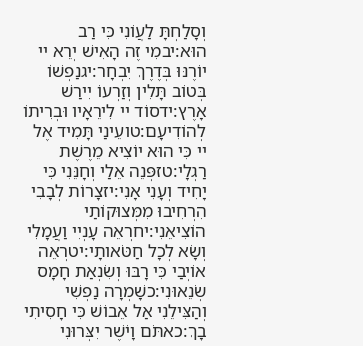וְסָלַחְתָּ לַעֲוֹנִי כִּי רַב הוּא:יבמִי זֶה הָאִישׁ יְרֵא יי יוֹרֶנּוּ בְּדֶרֶךְ יִבְחָר:יגנַפְשׁוֹ בְּטוֹב תָּלִין וְזַרְעוֹ יִירַשׁ אָרֶץ:ידסוֹד יי לִירֵאָיו וּבְרִיתוֹ לְהוֹדִיעָם:טועֵינַי תָּמִיד אֶל יי כִּי הוּא יוֹצִיא מֵרֶשֶׁת רַגְלָי:טזפְּנֵה אֵלַי וְחָנֵּנִי כִּי יָחִיד וְעָנִי אָנִי:יזצָרוֹת לְבָבִי הִרְחִיבוּ מִמְּצוּקוֹתַי הוֹצִיאֵנִי:יחרְאֵה עָנְיִי וַעֲמָלִי וְשָׂא לְכָל חַטֹּאותָי:יטרְאֵה אוֹיְבַי כִּי רָבּוּ וְשִׂנְאַת חָמָס שְׂנֵאוּנִי:כשָׁמְרָה נַפְשִׁי וְהַצִּילֵנִי אַל אֵבוֹשׁ כִּי חָסִיתִי בָךְ:כאתֹּם וָיֹשֶׁר יִצְּרוּנִי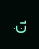כִּי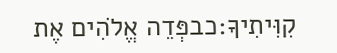קִוִּיתִיךָ:כבפְּדֵה אֱלֹהִים אֶת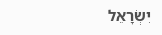יִשְׂרָאֵל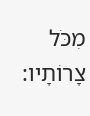מִכֹּל צָרוֹתָיו: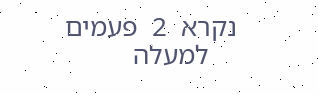נקרא  2  פעמים
    למעלה